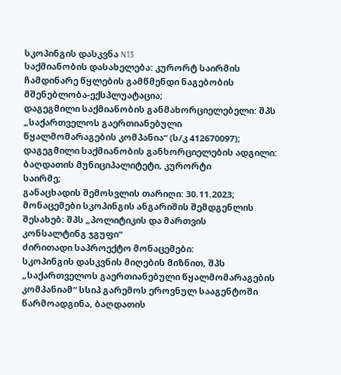სკოპინგის დასკვნა N13
საქმიანობის დასახელება: კურორტ საირმის ჩამდინარე წყლების გამწმენდი ნაგებობის
მშენებლობა-ექსპლუატაცია;
დაგეგმილი საქმიანობის განმახორციელებელი: შპს „საქართველოს გაერთიანებული
წყალმომარაგების კომპანია“ (ს/კ 412670097);
დაგეგმილი საქმიანობის განხორციელების ადგილი: ბაღდათის მუნიციპალიტეტი, კურორტი
საირმე;
განაცხადის შემოსვლის თარიღი: 30.11.2023;
მონაცემები სკოპინგის ანგარიშის შემდგენლის შესახებ: შპს „პოლიტიკის და მართვის
კონსალტინგ ჯგუფი“
ძირითადი საპროექტო მონაცემები:
სკოპინგის დასკვნის მიღების მიზნით, შპს „საქართველოს გაერთიანებული წყალმომარაგების
კომპანიამ“ სსიპ გარემოს ეროვნულ სააგენტოში წარმოადგინა, ბაღდათის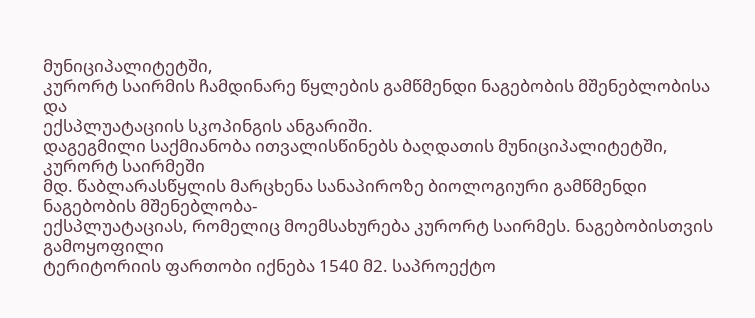მუნიციპალიტეტში,
კურორტ საირმის ჩამდინარე წყლების გამწმენდი ნაგებობის მშენებლობისა და
ექსპლუატაციის სკოპინგის ანგარიში.
დაგეგმილი საქმიანობა ითვალისწინებს ბაღდათის მუნიციპალიტეტში, კურორტ საირმეში
მდ. წაბლარასწყლის მარცხენა სანაპიროზე ბიოლოგიური გამწმენდი ნაგებობის მშენებლობა-
ექსპლუატაციას, რომელიც მოემსახურება კურორტ საირმეს. ნაგებობისთვის გამოყოფილი
ტერიტორიის ფართობი იქნება 1540 მ2. საპროექტო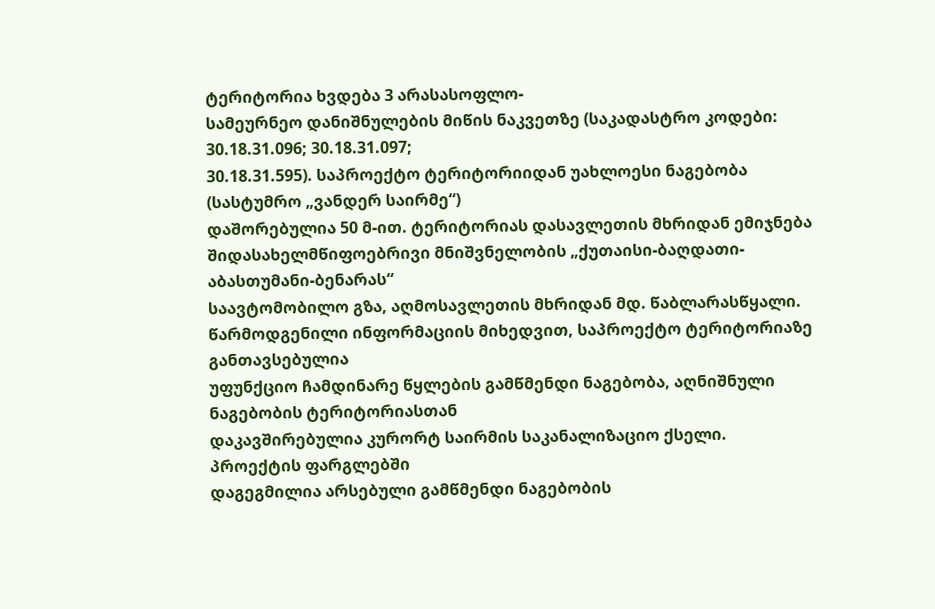ტერიტორია ხვდება 3 არასასოფლო-
სამეურნეო დანიშნულების მიწის ნაკვეთზე (საკადასტრო კოდები: 30.18.31.096; 30.18.31.097;
30.18.31.595). საპროექტო ტერიტორიიდან უახლოესი ნაგებობა (სასტუმრო „ვანდერ საირმე“)
დაშორებულია 50 მ-ით. ტერიტორიას დასავლეთის მხრიდან ემიჯნება
შიდასახელმწიფოებრივი მნიშვნელობის „ქუთაისი-ბაღდათი-აბასთუმანი-ბენარას“
საავტომობილო გზა, აღმოსავლეთის მხრიდან მდ. წაბლარასწყალი.
წარმოდგენილი ინფორმაციის მიხედვით, საპროექტო ტერიტორიაზე განთავსებულია
უფუნქციო ჩამდინარე წყლების გამწმენდი ნაგებობა, აღნიშნული ნაგებობის ტერიტორიასთან
დაკავშირებულია კურორტ საირმის საკანალიზაციო ქსელი. პროექტის ფარგლებში
დაგეგმილია არსებული გამწმენდი ნაგებობის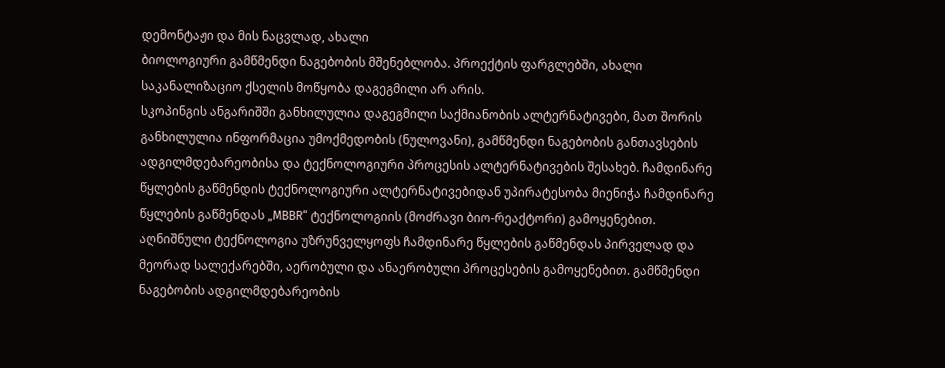დემონტაჟი და მის ნაცვლად, ახალი
ბიოლოგიური გამწმენდი ნაგებობის მშენებლობა. პროექტის ფარგლებში, ახალი
საკანალიზაციო ქსელის მოწყობა დაგეგმილი არ არის.
სკოპინგის ანგარიშში განხილულია დაგეგმილი საქმიანობის ალტერნატივები, მათ შორის
განხილულია ინფორმაცია უმოქმედობის (ნულოვანი), გამწმენდი ნაგებობის განთავსების
ადგილმდებარეობისა და ტექნოლოგიური პროცესის ალტერნატივების შესახებ. ჩამდინარე
წყლების გაწმენდის ტექნოლოგიური ალტერნატივებიდან უპირატესობა მიენიჭა ჩამდინარე
წყლების გაწმენდას „MBBR“ ტექნოლოგიის (მოძრავი ბიო-რეაქტორი) გამოყენებით.
აღნიშნული ტექნოლოგია უზრუნველყოფს ჩამდინარე წყლების გაწმენდას პირველად და
მეორად სალექარებში, აერობული და ანაერობული პროცესების გამოყენებით. გამწმენდი
ნაგებობის ადგილმდებარეობის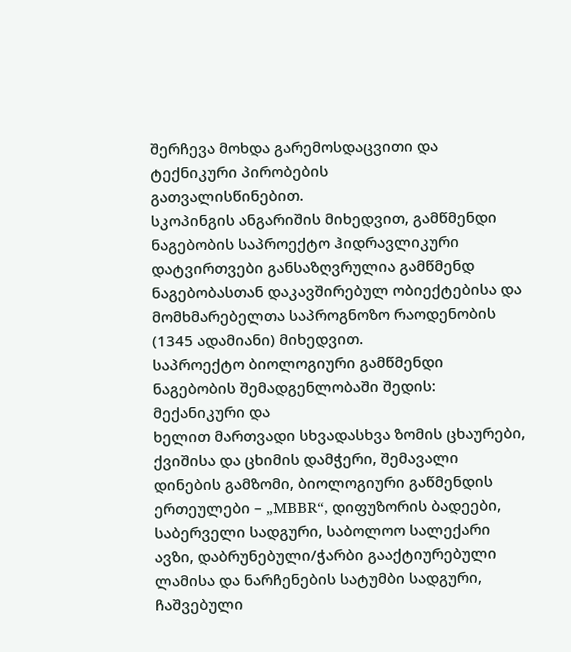შერჩევა მოხდა გარემოსდაცვითი და ტექნიკური პირობების
გათვალისწინებით.
სკოპინგის ანგარიშის მიხედვით, გამწმენდი ნაგებობის საპროექტო ჰიდრავლიკური
დატვირთვები განსაზღვრულია გამწმენდ ნაგებობასთან დაკავშირებულ ობიექტებისა და
მომხმარებელთა საპროგნოზო რაოდენობის (1345 ადამიანი) მიხედვით.
საპროექტო ბიოლოგიური გამწმენდი ნაგებობის შემადგენლობაში შედის: მექანიკური და
ხელით მართვადი სხვადასხვა ზომის ცხაურები, ქვიშისა და ცხიმის დამჭერი, შემავალი
დინების გამზომი, ბიოლოგიური გაწმენდის ერთეულები – „MBBR“, დიფუზორის ბადეები,
საბერველი სადგური, საბოლოო სალექარი ავზი, დაბრუნებული/ჭარბი გააქტიურებული
ლამისა და ნარჩენების სატუმბი სადგური, ჩაშვებული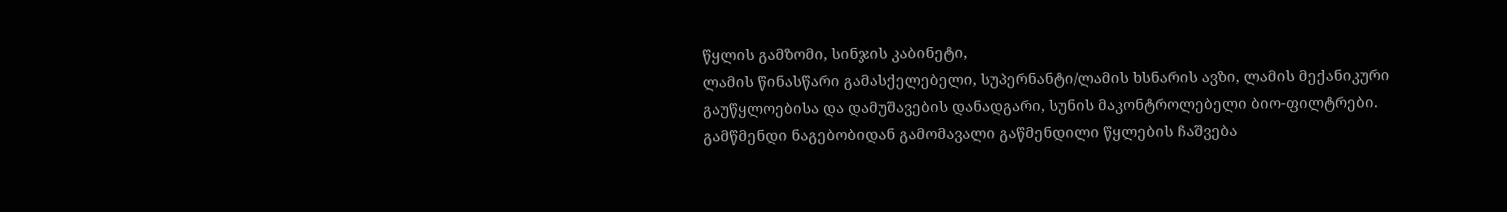წყლის გამზომი, სინჯის კაბინეტი,
ლამის წინასწარი გამასქელებელი, სუპერნანტი/ლამის ხსნარის ავზი, ლამის მექანიკური
გაუწყლოებისა და დამუშავების დანადგარი, სუნის მაკონტროლებელი ბიო-ფილტრები.
გამწმენდი ნაგებობიდან გამომავალი გაწმენდილი წყლების ჩაშვება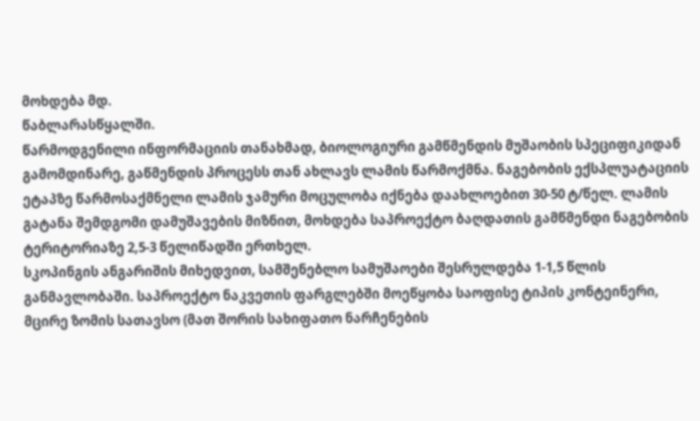მოხდება მდ.
წაბლარასწყალში.
წარმოდგენილი ინფორმაციის თანახმად, ბიოლოგიური გამწმენდის მუშაობის სპეციფიკიდან
გამომდინარე, გაწმენდის პროცესს თან ახლავს ლამის წარმოქმნა. ნაგებობის ექსპლუატაციის
ეტაპზე წარმოსაქმნელი ლამის ჯამური მოცულობა იქნება დაახლოებით 30-50 ტ/წელ. ლამის
გატანა შემდგომი დამუშავების მიზნით, მოხდება საპროექტო ბაღდათის გამწმენდი ნაგებობის
ტერიტორიაზე 2,5-3 წელიწადში ერთხელ.
სკოპინგის ანგარიშის მიხედვით, სამშენებლო სამუშაოები შესრულდება 1-1,5 წლის
განმავლობაში. საპროექტო ნაკვეთის ფარგლებში მოეწყობა საოფისე ტიპის კონტეინერი,
მცირე ზომის სათავსო (მათ შორის სახიფათო ნარჩენების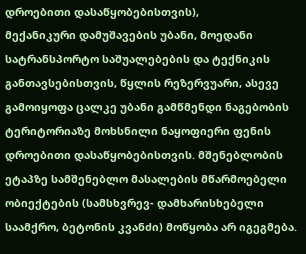დროებითი დასაწყობებისთვის),
მექანიკური დამუშავების უბანი, მოედანი სატრანსპორტო საშუალებების და ტექნიკის
განთავსებისთვის, წყლის რეზერვუარი, ასევე გამოიყოფა ცალკე უბანი გამწმენდი ნაგებობის
ტერიტორიაზე მოხსნილი ნაყოფიერი ფენის დროებითი დასაწყობებისთვის. მშენებლობის
ეტაპზე სამშენებლო მასალების მწარმოებელი ობიექტების (სამსხვრევ- დამხარისხებელი
საამქრო, ბეტონის კვანძი) მოწყობა არ იგეგმება.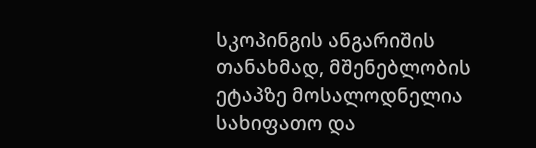სკოპინგის ანგარიშის თანახმად, მშენებლობის ეტაპზე მოსალოდნელია სახიფათო და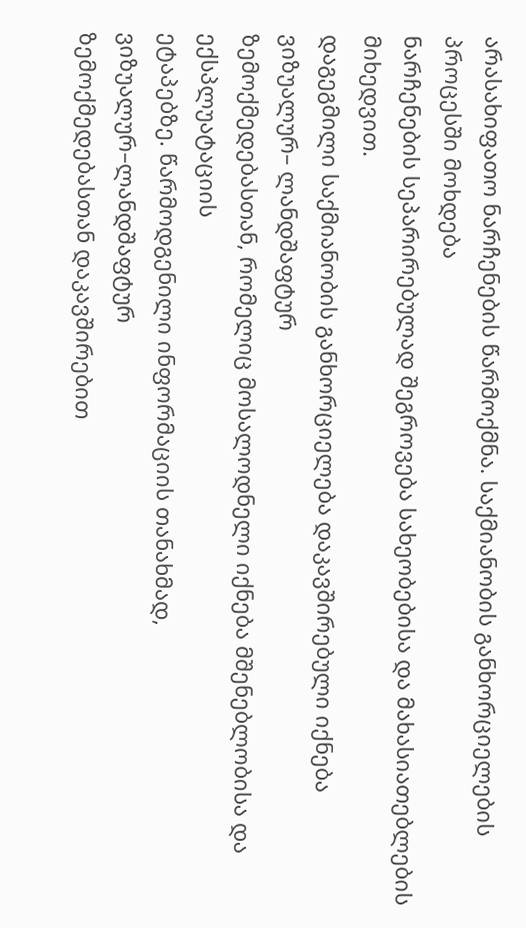არასახიფათო ნარჩენების წარმოქმნა. საქმიანობის განხორციელების პროცესში მოხდება
ნარჩენების სეპარირებულად შეგროვება სახეობებისა და მახასიათებლების მიხედვით.
დაგეგმილი საქმიანობის განხორციელება დაკავშირებული იქნება ვიზუალურ– ლანდშაფტურ
ზემოქმედებასთან, რომელიც მოსალოდნელი იქნება მშენებლობისა და ექსპლუატაციის
ეტაპებზე. წარმოდგენილი ინფორმაციის თანახმად, ვიზუალურ–ლანდშაფტურ
ზემოქმედებასთან დაკავშირებით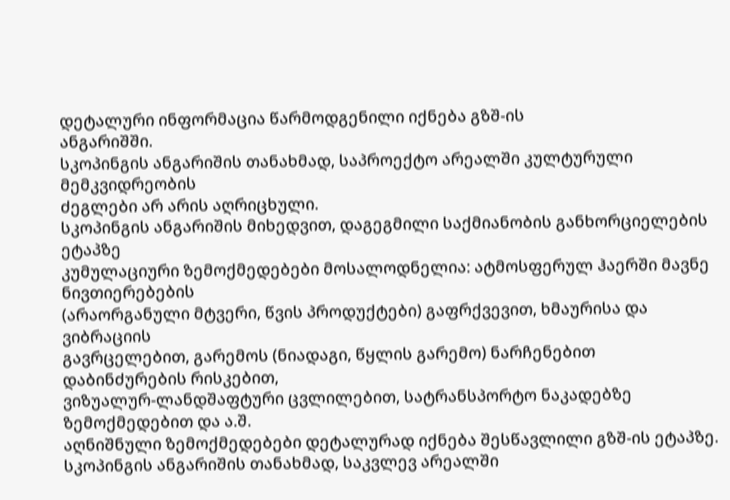დეტალური ინფორმაცია წარმოდგენილი იქნება გზშ-ის
ანგარიშში.
სკოპინგის ანგარიშის თანახმად, საპროექტო არეალში კულტურული მემკვიდრეობის
ძეგლები არ არის აღრიცხული.
სკოპინგის ანგარიშის მიხედვით, დაგეგმილი საქმიანობის განხორციელების ეტაპზე
კუმულაციური ზემოქმედებები მოსალოდნელია: ატმოსფერულ ჰაერში მავნე ნივთიერებების
(არაორგანული მტვერი, წვის პროდუქტები) გაფრქვევით, ხმაურისა და ვიბრაციის
გავრცელებით, გარემოს (ნიადაგი, წყლის გარემო) ნარჩენებით დაბინძურების რისკებით,
ვიზუალურ-ლანდშაფტური ცვლილებით, სატრანსპორტო ნაკადებზე ზემოქმედებით და ა.შ.
აღნიშნული ზემოქმედებები დეტალურად იქნება შესწავლილი გზშ-ის ეტაპზე.
სკოპინგის ანგარიშის თანახმად, საკვლევ არეალში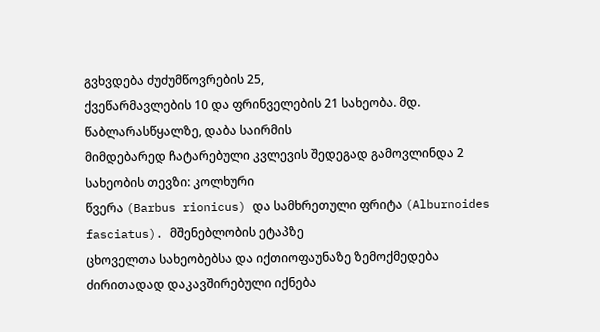გვხვდება ძუძუმწოვრების 25,
ქვეწარმავლების 10 და ფრინველების 21 სახეობა. მდ. წაბლარასწყალზე, დაბა საირმის
მიმდებარედ ჩატარებული კვლევის შედეგად გამოვლინდა 2 სახეობის თევზი: კოლხური
წვერა (Barbus rionicus) და სამხრეთული ფრიტა (Alburnoides fasciatus). მშენებლობის ეტაპზე
ცხოველთა სახეობებსა და იქთიოფაუნაზე ზემოქმედება ძირითადად დაკავშირებული იქნება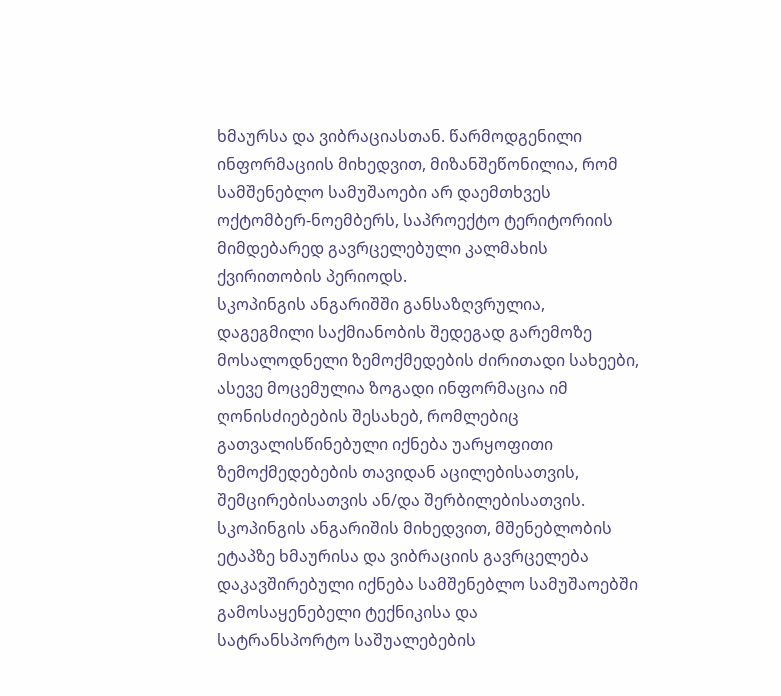ხმაურსა და ვიბრაციასთან. წარმოდგენილი ინფორმაციის მიხედვით, მიზანშეწონილია, რომ
სამშენებლო სამუშაოები არ დაემთხვეს ოქტომბერ-ნოემბერს, საპროექტო ტერიტორიის
მიმდებარედ გავრცელებული კალმახის ქვირითობის პერიოდს.
სკოპინგის ანგარიშში განსაზღვრულია, დაგეგმილი საქმიანობის შედეგად გარემოზე
მოსალოდნელი ზემოქმედების ძირითადი სახეები, ასევე მოცემულია ზოგადი ინფორმაცია იმ
ღონისძიებების შესახებ, რომლებიც გათვალისწინებული იქნება უარყოფითი
ზემოქმედებების თავიდან აცილებისათვის, შემცირებისათვის ან/და შერბილებისათვის.
სკოპინგის ანგარიშის მიხედვით, მშენებლობის ეტაპზე ხმაურისა და ვიბრაციის გავრცელება
დაკავშირებული იქნება სამშენებლო სამუშაოებში გამოსაყენებელი ტექნიკისა და
სატრანსპორტო საშუალებების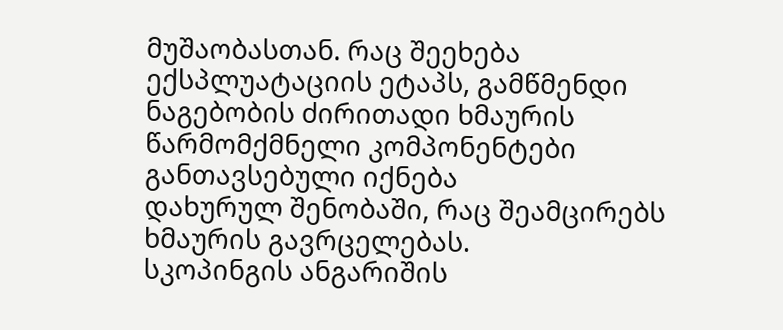მუშაობასთან. რაც შეეხება ექსპლუატაციის ეტაპს, გამწმენდი
ნაგებობის ძირითადი ხმაურის წარმომქმნელი კომპონენტები განთავსებული იქნება
დახურულ შენობაში, რაც შეამცირებს ხმაურის გავრცელებას.
სკოპინგის ანგარიშის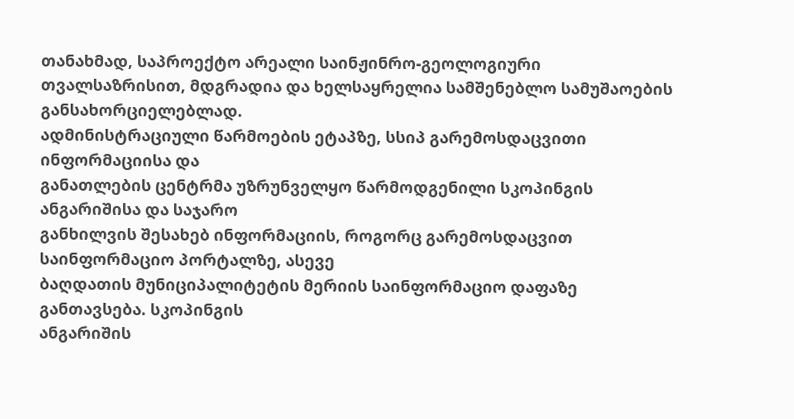თანახმად, საპროექტო არეალი საინჟინრო-გეოლოგიური
თვალსაზრისით, მდგრადია და ხელსაყრელია სამშენებლო სამუშაოების
განსახორციელებლად.
ადმინისტრაციული წარმოების ეტაპზე, სსიპ გარემოსდაცვითი ინფორმაციისა და
განათლების ცენტრმა უზრუნველყო წარმოდგენილი სკოპინგის ანგარიშისა და საჯარო
განხილვის შესახებ ინფორმაციის, როგორც გარემოსდაცვით საინფორმაციო პორტალზე, ასევე
ბაღდათის მუნიციპალიტეტის მერიის საინფორმაციო დაფაზე განთავსება. სკოპინგის
ანგარიშის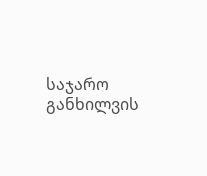საჯარო განხილვის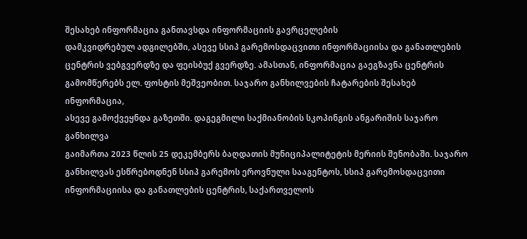შესახებ ინფორმაცია განთავსდა ინფორმაციის გავრცელების
დამკვიდრებულ ადგილებში, ასევე სსიპ გარემოსდაცვითი ინფორმაციისა და განათლების
ცენტრის ვებგვერდზე და ფეისბუქ გვერდზე. ამასთან, ინფორმაცია გაეგზავნა ცენტრის
გამომწერებს ელ. ფოსტის მეშვეობით. საჯარო განხილვების ჩატარების შესახებ ინფორმაცია,
ასევე გამოქვეყნდა გაზეთში. დაგეგმილი საქმიანობის სკოპინგის ანგარიშის საჯარო განხილვა
გაიმართა 2023 წლის 25 დეკემბერს ბაღდათის მუნიციპალიტეტის მერიის შენობაში. საჯარო
განხილვას ესწრებოდნენ სსიპ გარემოს ეროვნული სააგენტოს, სსიპ გარემოსდაცვითი
ინფორმაციისა და განათლების ცენტრის, საქართველოს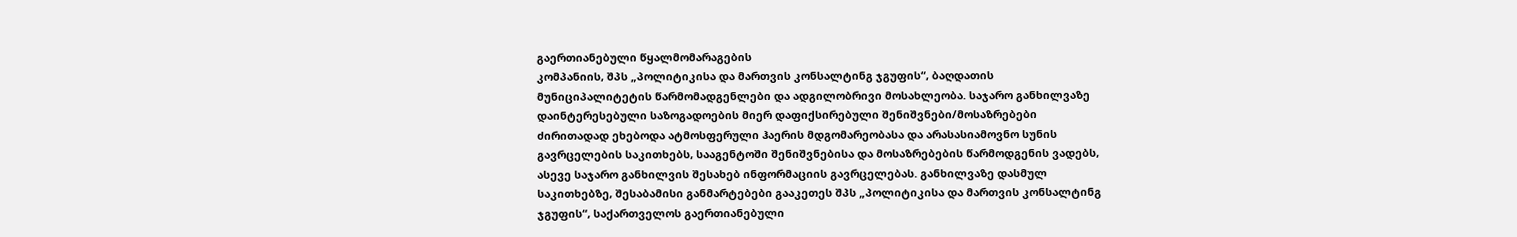გაერთიანებული წყალმომარაგების
კომპანიის, შპს „პოლიტიკისა და მართვის კონსალტინგ ჯგუფის“, ბაღდათის
მუნიციპალიტეტის წარმომადგენლები და ადგილობრივი მოსახლეობა. საჯარო განხილვაზე
დაინტერესებული საზოგადოების მიერ დაფიქსირებული შენიშვნები/მოსაზრებები
ძირითადად ეხებოდა ატმოსფერული ჰაერის მდგომარეობასა და არასასიამოვნო სუნის
გავრცელების საკითხებს, სააგენტოში შენიშვნებისა და მოსაზრებების წარმოდგენის ვადებს,
ასევე საჯარო განხილვის შესახებ ინფორმაციის გავრცელებას. განხილვაზე დასმულ
საკითხებზე, შესაბამისი განმარტებები გააკეთეს შპს „პოლიტიკისა და მართვის კონსალტინგ
ჯგუფის“, საქართველოს გაერთიანებული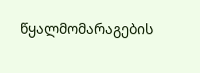წყალმომარაგების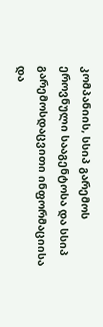კომპანიის, სსიპ გარემოს
ეროვნული სააგენტოსა და სსიპ გარემოსდაცვითი ინფორმაციისა და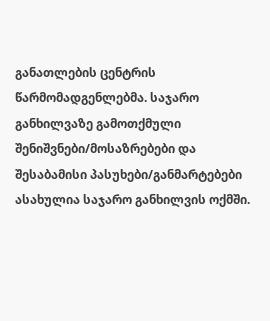განათლების ცენტრის
წარმომადგენლებმა. საჯარო განხილვაზე გამოთქმული შენიშვნები/მოსაზრებები და
შესაბამისი პასუხები/განმარტებები ასახულია საჯარო განხილვის ოქმში.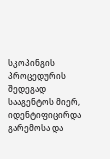სკოპინგის პროცედურის შედეგად სააგენტოს მიერ, იდენტიფიცირდა გარემოსა და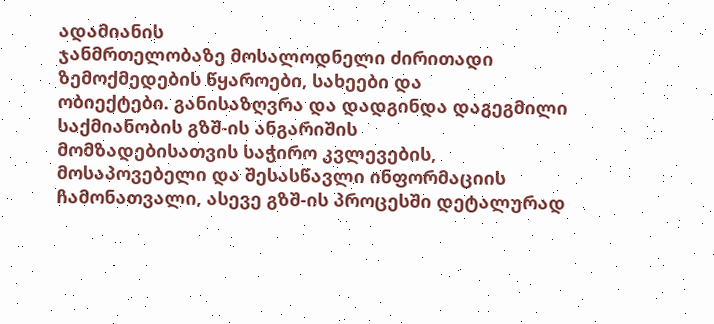ადამიანის
ჯანმრთელობაზე მოსალოდნელი ძირითადი ზემოქმედების წყაროები, სახეები და
ობიექტები. განისაზღვრა და დადგინდა დაგეგმილი საქმიანობის გზშ-ის ანგარიშის
მომზადებისათვის საჭირო კვლევების, მოსაპოვებელი და შესასწავლი ინფორმაციის
ჩამონათვალი, ასევე გზშ-ის პროცესში დეტალურად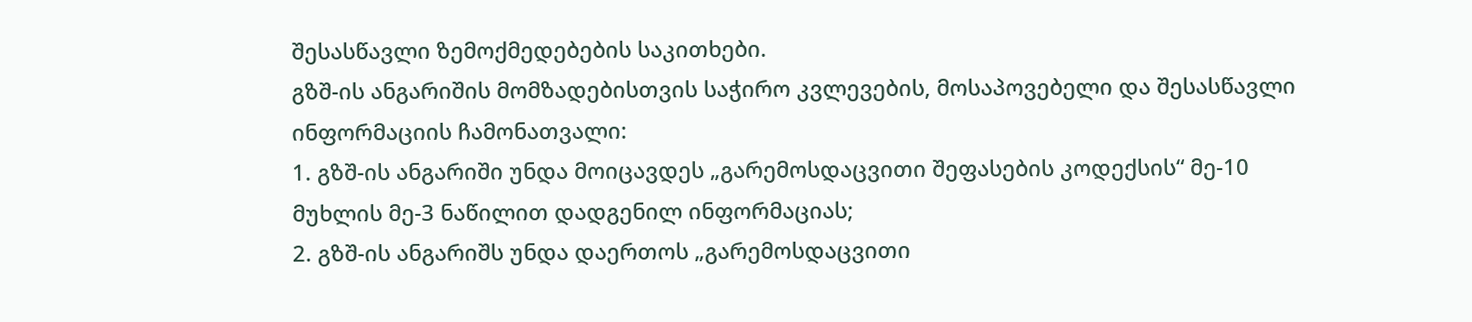შესასწავლი ზემოქმედებების საკითხები.
გზშ-ის ანგარიშის მომზადებისთვის საჭირო კვლევების, მოსაპოვებელი და შესასწავლი
ინფორმაციის ჩამონათვალი:
1. გზშ-ის ანგარიში უნდა მოიცავდეს „გარემოსდაცვითი შეფასების კოდექსის“ მე-10
მუხლის მე-3 ნაწილით დადგენილ ინფორმაციას;
2. გზშ-ის ანგარიშს უნდა დაერთოს „გარემოსდაცვითი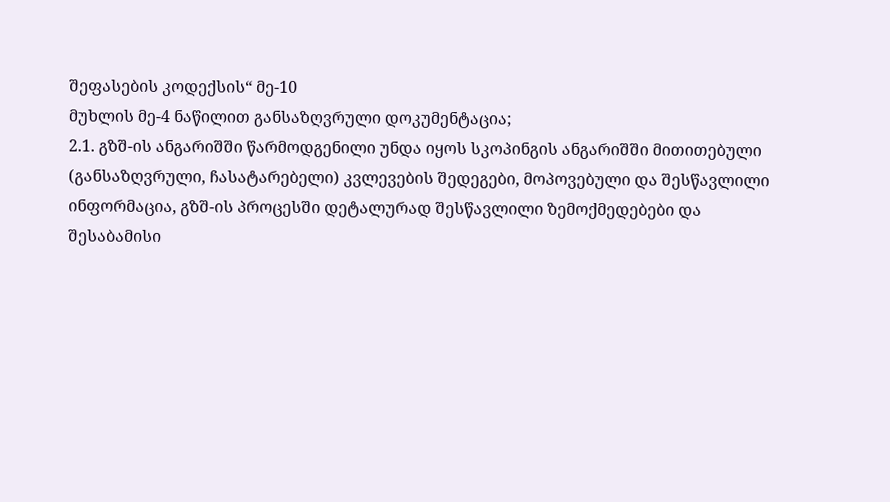შეფასების კოდექსის“ მე-10
მუხლის მე-4 ნაწილით განსაზღვრული დოკუმენტაცია;
2.1. გზშ-ის ანგარიშში წარმოდგენილი უნდა იყოს სკოპინგის ანგარიშში მითითებული
(განსაზღვრული, ჩასატარებელი) კვლევების შედეგები, მოპოვებული და შესწავლილი
ინფორმაცია, გზშ-ის პროცესში დეტალურად შესწავლილი ზემოქმედებები და
შესაბამისი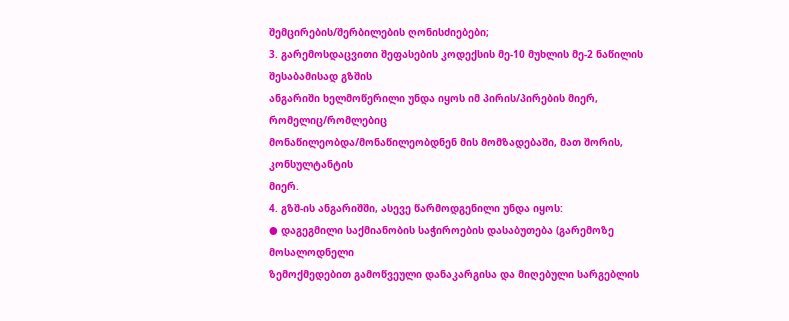შემცირების/შერბილების ღონისძიებები;
3. გარემოსდაცვითი შეფასების კოდექსის მე-10 მუხლის მე-2 ნაწილის შესაბამისად გზშის
ანგარიში ხელმოწერილი უნდა იყოს იმ პირის/პირების მიერ, რომელიც/რომლებიც
მონაწილეობდა/მონაწილეობდნენ მის მომზადებაში, მათ შორის, კონსულტანტის
მიერ.
4. გზშ-ის ანგარიშში, ასევე წარმოდგენილი უნდა იყოს:
● დაგეგმილი საქმიანობის საჭიროების დასაბუთება (გარემოზე მოსალოდნელი
ზემოქმედებით გამოწვეული დანაკარგისა და მიღებული სარგებლის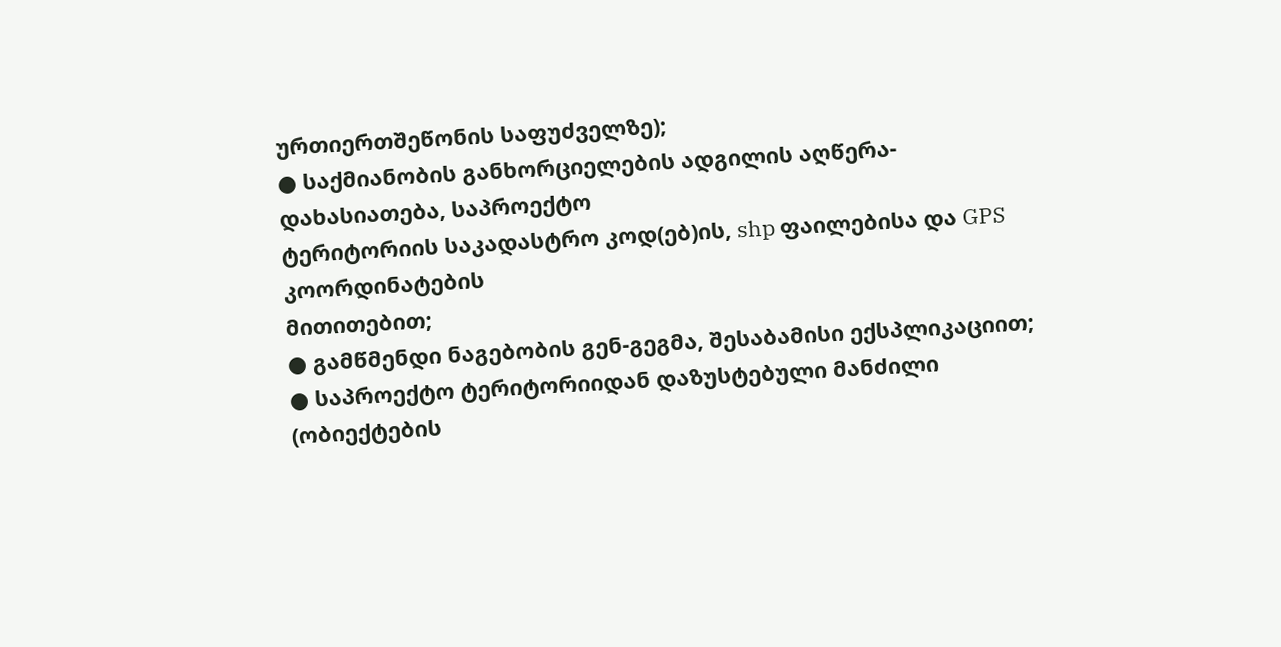ურთიერთშეწონის საფუძველზე);
● საქმიანობის განხორციელების ადგილის აღწერა-დახასიათება, საპროექტო
ტერიტორიის საკადასტრო კოდ(ებ)ის, shp ფაილებისა და GPS კოორდინატების
მითითებით;
● გამწმენდი ნაგებობის გენ-გეგმა, შესაბამისი ექსპლიკაციით;
● საპროექტო ტერიტორიიდან დაზუსტებული მანძილი (ობიექტების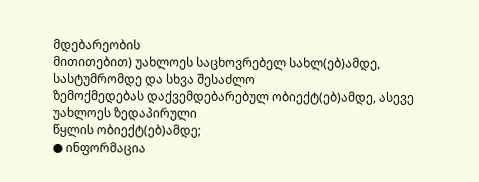მდებარეობის
მითითებით) უახლოეს საცხოვრებელ სახლ(ებ)ამდე, სასტუმრომდე და სხვა შესაძლო
ზემოქმედებას დაქვემდებარებულ ობიექტ(ებ)ამდე, ასევე უახლოეს ზედაპირული
წყლის ობიექტ(ებ)ამდე;
● ინფორმაცია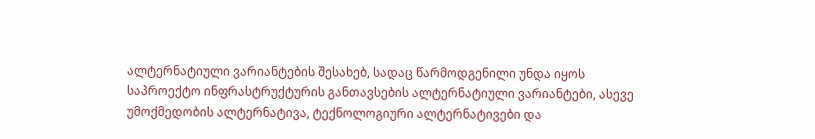ალტერნატიული ვარიანტების შესახებ, სადაც წარმოდგენილი უნდა იყოს
საპროექტო ინფრასტრუქტურის განთავსების ალტერნატიული ვარიანტები, ასევე
უმოქმედობის ალტერნატივა, ტექნოლოგიური ალტერნატივები და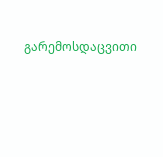გარემოსდაცვითი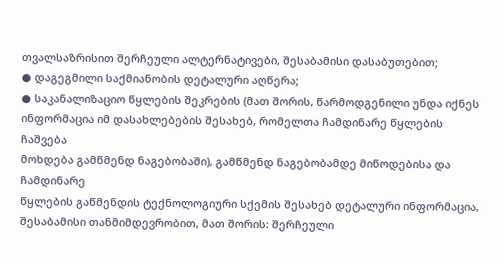თვალსაზრისით შერჩეული ალტერნატივები, შესაბამისი დასაბუთებით;
● დაგეგმილი საქმიანობის დეტალური აღწერა;
● საკანალიზაციო წყლების შეკრების (მათ შორის, წარმოდგენილი უნდა იქნეს
ინფორმაცია იმ დასახლებების შესახებ, რომელთა ჩამდინარე წყლების ჩაშვება
მოხდება გამწმენდ ნაგებობაში), გამწმენდ ნაგებობამდე მიწოდებისა და ჩამდინარე
წყლების გაწმენდის ტექნოლოგიური სქემის შესახებ დეტალური ინფორმაცია,
შესაბამისი თანმიმდევრობით, მათ შორის: შერჩეული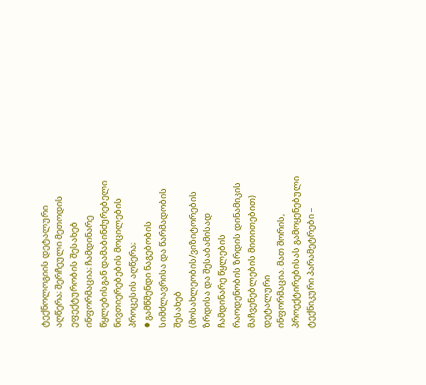ტექნოლოგიის დეტალური
აღწერა; შერჩეული მეთოდის ეფექტურობის შესახებ ინფორმაცია; ჩამდინარე
წყლებისგან დამაბინძურებელი ნივთიერებების მოცილების პროცესის აღწერა;
● გამწმენდი ნაგებობის სიმძლავრისა და წარმადობის შესახებ
(მოსახლეობის/ვიზიტორების ზრდისა და შესაბამისად ჩამდინარე წყლების
რაოდენობის ზრდის დინამიკის მაჩვენებლების მითითებით) დეტალური
ინფორმაცია. მათ შორის, პროექტირებისას გამოყენებული ტექნიკური პარამეტრები –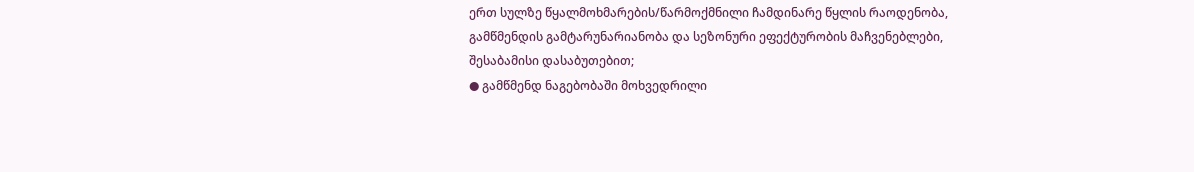ერთ სულზე წყალმოხმარების/წარმოქმნილი ჩამდინარე წყლის რაოდენობა,
გამწმენდის გამტარუნარიანობა და სეზონური ეფექტურობის მაჩვენებლები,
შესაბამისი დასაბუთებით;
● გამწმენდ ნაგებობაში მოხვედრილი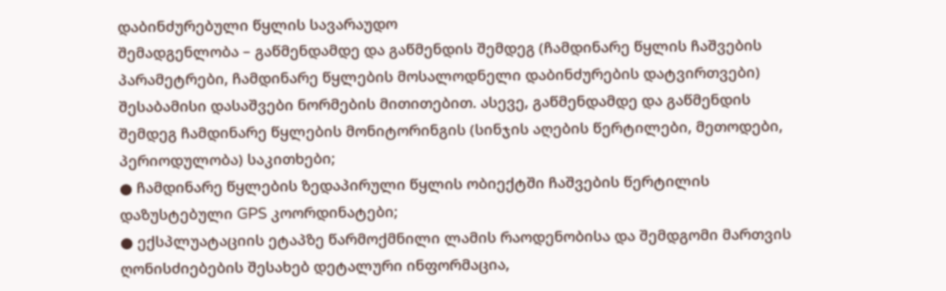დაბინძურებული წყლის სავარაუდო
შემადგენლობა – გაწმენდამდე და გაწმენდის შემდეგ (ჩამდინარე წყლის ჩაშვების
პარამეტრები, ჩამდინარე წყლების მოსალოდნელი დაბინძურების დატვირთვები)
შესაბამისი დასაშვები ნორმების მითითებით. ასევე, გაწმენდამდე და გაწმენდის
შემდეგ ჩამდინარე წყლების მონიტორინგის (სინჯის აღების წერტილები, მეთოდები,
პერიოდულობა) საკითხები;
● ჩამდინარე წყლების ზედაპირული წყლის ობიექტში ჩაშვების წერტილის
დაზუსტებული GPS კოორდინატები;
● ექსპლუატაციის ეტაპზე წარმოქმნილი ლამის რაოდენობისა და შემდგომი მართვის
ღონისძიებების შესახებ დეტალური ინფორმაცია,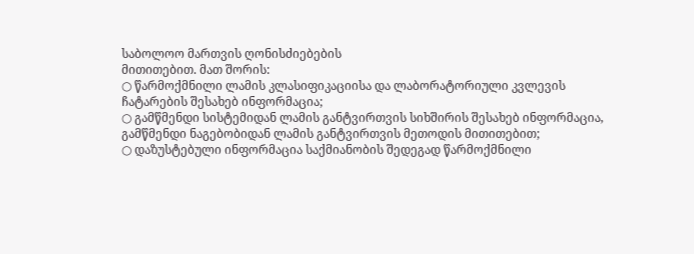საბოლოო მართვის ღონისძიებების
მითითებით. მათ შორის:
○ წარმოქმნილი ლამის კლასიფიკაციისა და ლაბორატორიული კვლევის
ჩატარების შესახებ ინფორმაცია;
○ გამწმენდი სისტემიდან ლამის განტვირთვის სიხშირის შესახებ ინფორმაცია,
გამწმენდი ნაგებობიდან ლამის განტვირთვის მეთოდის მითითებით;
○ დაზუსტებული ინფორმაცია საქმიანობის შედეგად წარმოქმნილი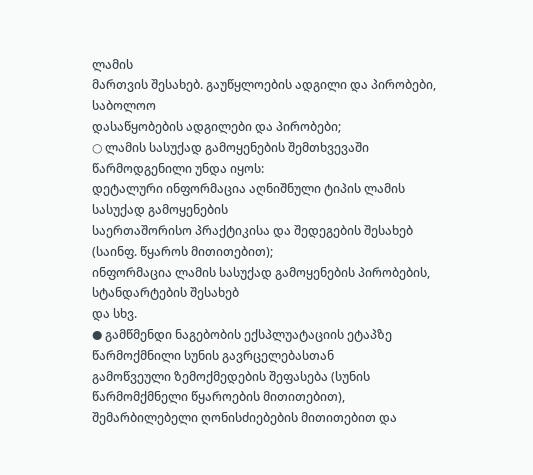ლამის
მართვის შესახებ. გაუწყლოების ადგილი და პირობები, საბოლოო
დასაწყობების ადგილები და პირობები;
○ ლამის სასუქად გამოყენების შემთხვევაში წარმოდგენილი უნდა იყოს:
დეტალური ინფორმაცია აღნიშნული ტიპის ლამის სასუქად გამოყენების
საერთაშორისო პრაქტიკისა და შედეგების შესახებ (საინფ. წყაროს მითითებით);
ინფორმაცია ლამის სასუქად გამოყენების პირობების, სტანდარტების შესახებ
და სხვ.
● გამწმენდი ნაგებობის ექსპლუატაციის ეტაპზე წარმოქმნილი სუნის გავრცელებასთან
გამოწვეული ზემოქმედების შეფასება (სუნის წარმომქმნელი წყაროების მითითებით),
შემარბილებელი ღონისძიებების მითითებით და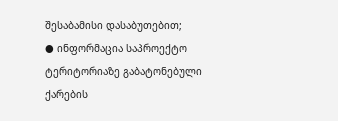შესაბამისი დასაბუთებით;
● ინფორმაცია საპროექტო ტერიტორიაზე გაბატონებული ქარების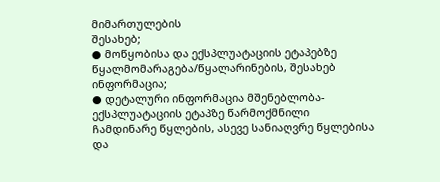მიმართულების
შესახებ;
● მოწყობისა და ექსპლუატაციის ეტაპებზე წყალმომარაგება/წყალარინების, შესახებ
ინფორმაცია;
● დეტალური ინფორმაცია მშენებლობა-ექსპლუატაციის ეტაპზე წარმოქმნილი
ჩამდინარე წყლების, ასევე სანიაღვრე წყლებისა და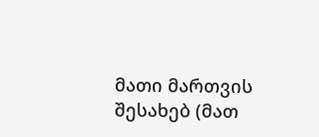მათი მართვის შესახებ (მათ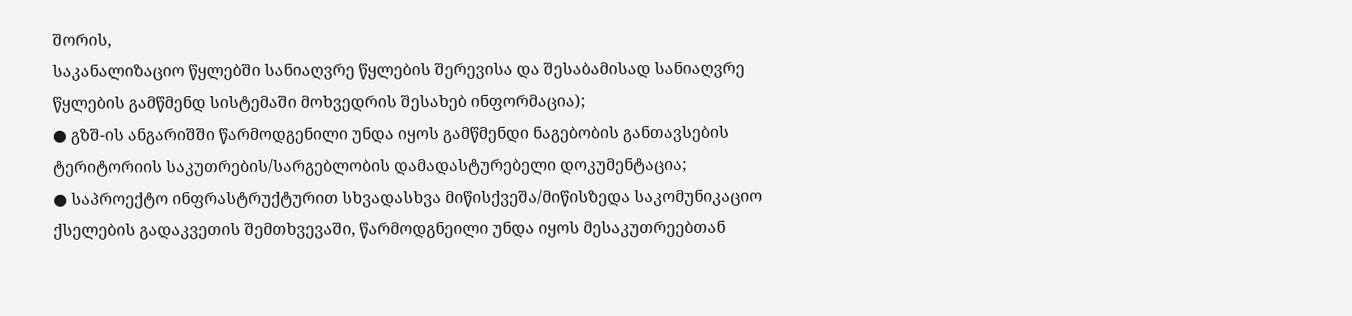შორის,
საკანალიზაციო წყლებში სანიაღვრე წყლების შერევისა და შესაბამისად სანიაღვრე
წყლების გამწმენდ სისტემაში მოხვედრის შესახებ ინფორმაცია);
● გზშ-ის ანგარიშში წარმოდგენილი უნდა იყოს გამწმენდი ნაგებობის განთავსების
ტერიტორიის საკუთრების/სარგებლობის დამადასტურებელი დოკუმენტაცია;
● საპროექტო ინფრასტრუქტურით სხვადასხვა მიწისქვეშა/მიწისზედა საკომუნიკაციო
ქსელების გადაკვეთის შემთხვევაში, წარმოდგნეილი უნდა იყოს მესაკუთრეებთან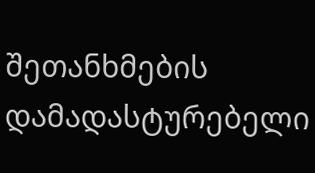შეთანხმების დამადასტურებელი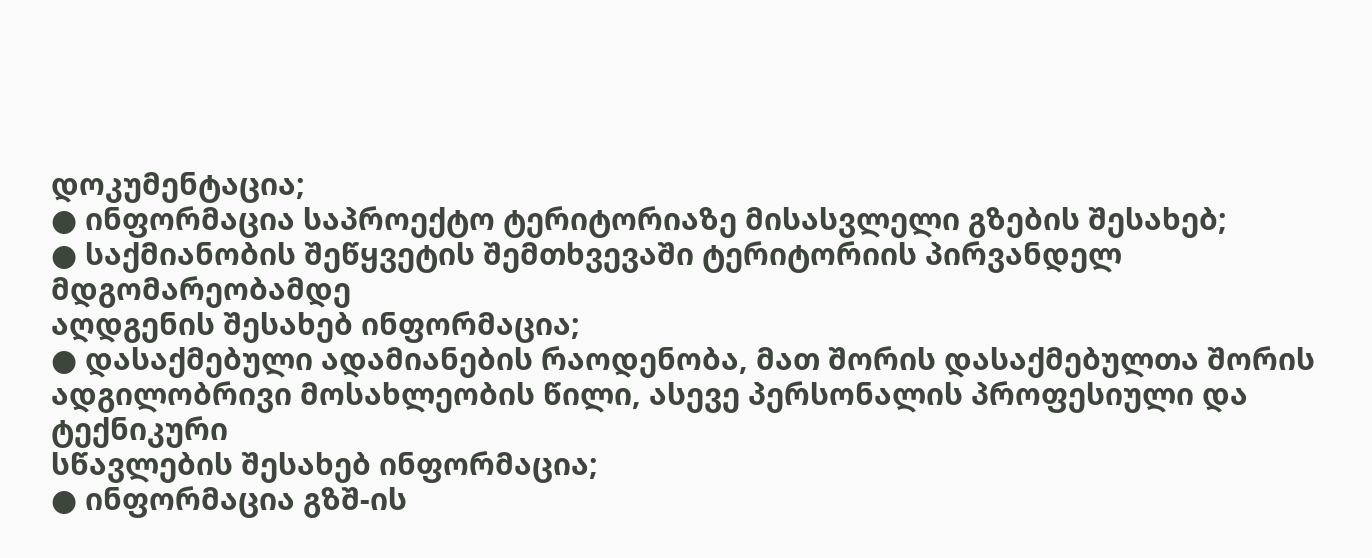დოკუმენტაცია;
● ინფორმაცია საპროექტო ტერიტორიაზე მისასვლელი გზების შესახებ;
● საქმიანობის შეწყვეტის შემთხვევაში ტერიტორიის პირვანდელ მდგომარეობამდე
აღდგენის შესახებ ინფორმაცია;
● დასაქმებული ადამიანების რაოდენობა, მათ შორის დასაქმებულთა შორის
ადგილობრივი მოსახლეობის წილი, ასევე პერსონალის პროფესიული და ტექნიკური
სწავლების შესახებ ინფორმაცია;
● ინფორმაცია გზშ-ის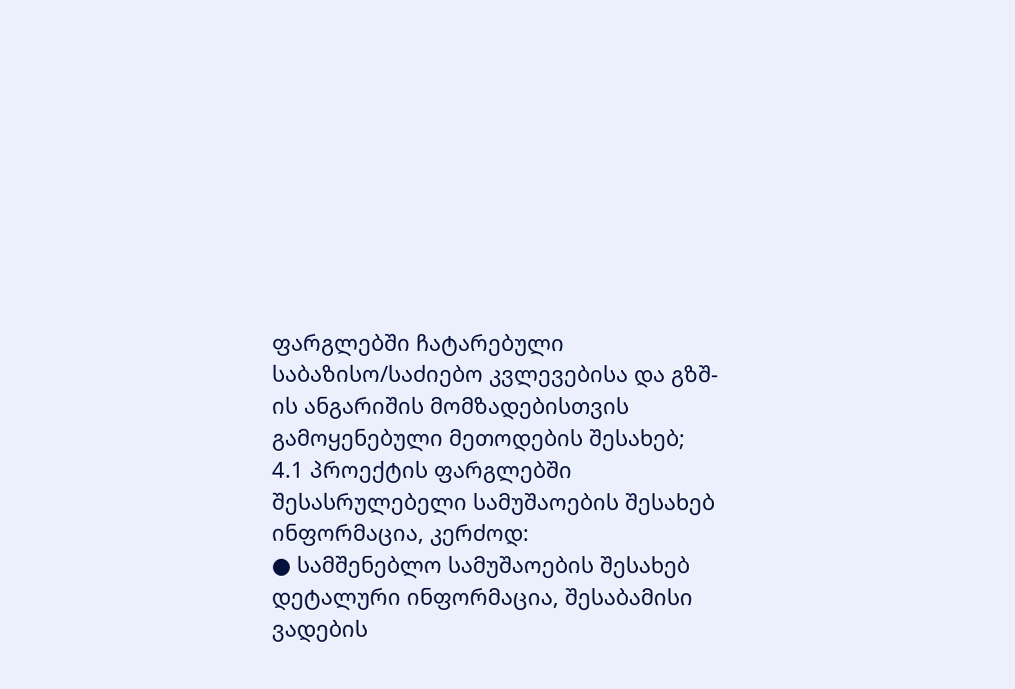ფარგლებში ჩატარებული საბაზისო/საძიებო კვლევებისა და გზშ-
ის ანგარიშის მომზადებისთვის გამოყენებული მეთოდების შესახებ;
4.1 პროექტის ფარგლებში შესასრულებელი სამუშაოების შესახებ ინფორმაცია, კერძოდ:
● სამშენებლო სამუშაოების შესახებ დეტალური ინფორმაცია, შესაბამისი ვადების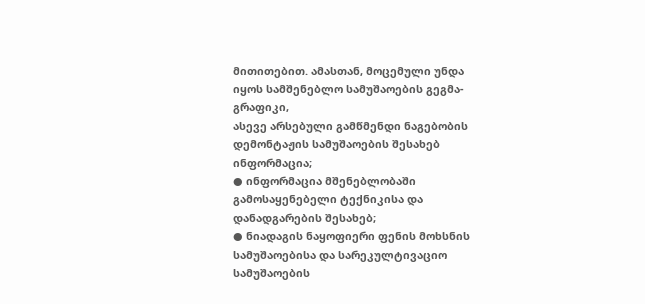მითითებით. ამასთან, მოცემული უნდა იყოს სამშენებლო სამუშაოების გეგმა-გრაფიკი,
ასევე არსებული გამწმენდი ნაგებობის დემონტაჟის სამუშაოების შესახებ ინფორმაცია;
● ინფორმაცია მშენებლობაში გამოსაყენებელი ტექნიკისა და დანადგარების შესახებ;
● ნიადაგის ნაყოფიერი ფენის მოხსნის სამუშაოებისა და სარეკულტივაციო სამუშაოების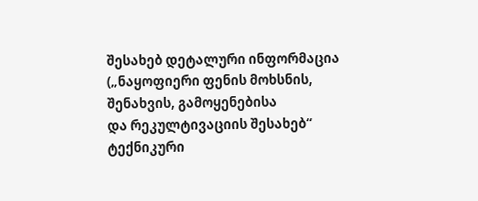შესახებ დეტალური ინფორმაცია („ნაყოფიერი ფენის მოხსნის, შენახვის, გამოყენებისა
და რეკულტივაციის შესახებ“ ტექნიკური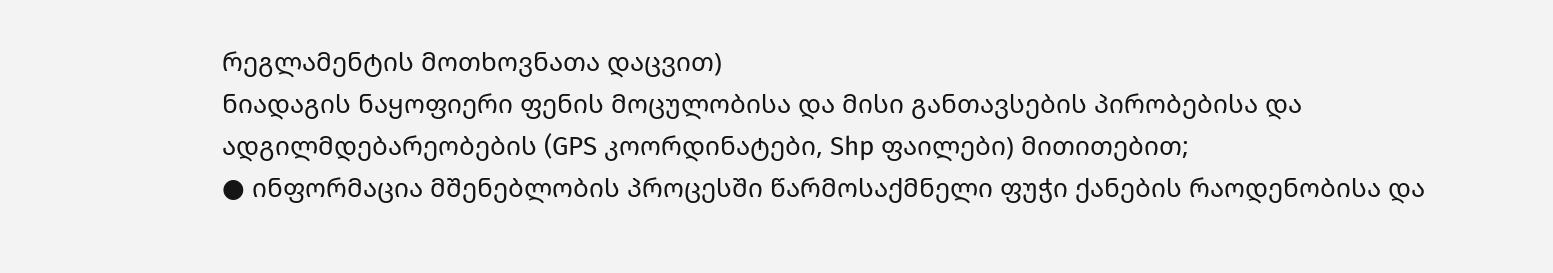რეგლამენტის მოთხოვნათა დაცვით)
ნიადაგის ნაყოფიერი ფენის მოცულობისა და მისი განთავსების პირობებისა და
ადგილმდებარეობების (GPS კოორდინატები, Shp ფაილები) მითითებით;
● ინფორმაცია მშენებლობის პროცესში წარმოსაქმნელი ფუჭი ქანების რაოდენობისა და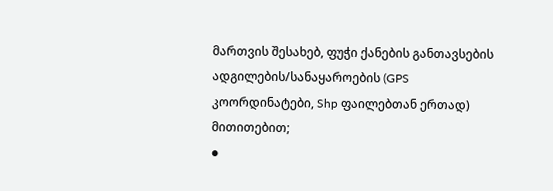მართვის შესახებ, ფუჭი ქანების განთავსების ადგილების/სანაყაროების (GPS
კოორდინატები, Shp ფაილებთან ერთად) მითითებით;
●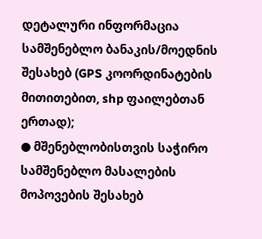დეტალური ინფორმაცია სამშენებლო ბანაკის/მოედნის შესახებ (GPS კოორდინატების
მითითებით, shp ფაილებთან ერთად);
● მშენებლობისთვის საჭირო სამშენებლო მასალების მოპოვების შესახებ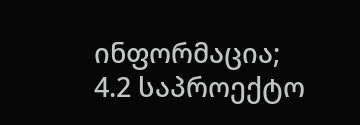ინფორმაცია;
4.2 საპროექტო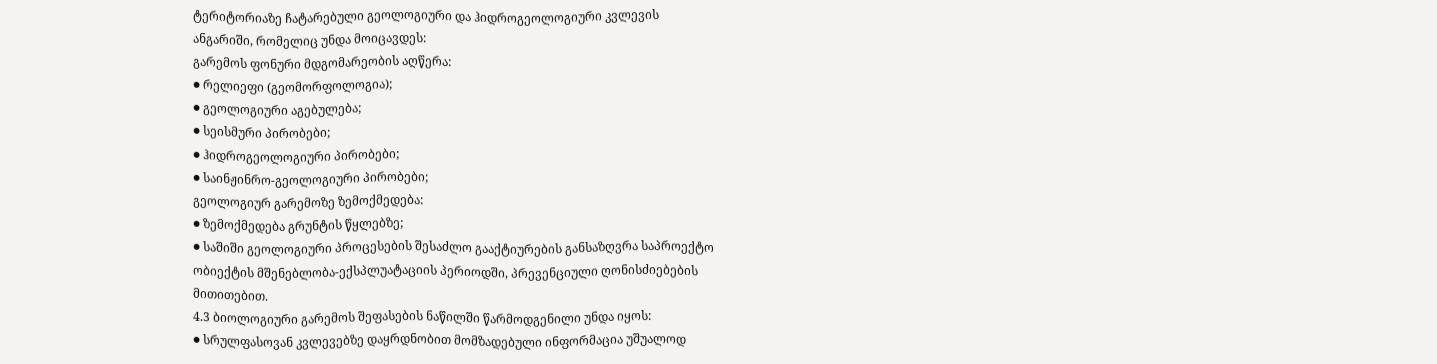ტერიტორიაზე ჩატარებული გეოლოგიური და ჰიდროგეოლოგიური კვლევის
ანგარიში, რომელიც უნდა მოიცავდეს:
გარემოს ფონური მდგომარეობის აღწერა:
● რელიეფი (გეომორფოლოგია);
● გეოლოგიური აგებულება;
● სეისმური პირობები;
● ჰიდროგეოლოგიური პირობები;
● საინჟინრო-გეოლოგიური პირობები;
გეოლოგიურ გარემოზე ზემოქმედება:
● ზემოქმედება გრუნტის წყლებზე;
● საშიში გეოლოგიური პროცესების შესაძლო გააქტიურების განსაზღვრა საპროექტო
ობიექტის მშენებლობა-ექსპლუატაციის პერიოდში, პრევენციული ღონისძიებების
მითითებით.
4.3 ბიოლოგიური გარემოს შეფასების ნაწილში წარმოდგენილი უნდა იყოს:
● სრულფასოვან კვლევებზე დაყრდნობით მომზადებული ინფორმაცია უშუალოდ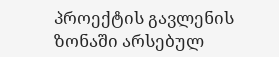პროექტის გავლენის ზონაში არსებულ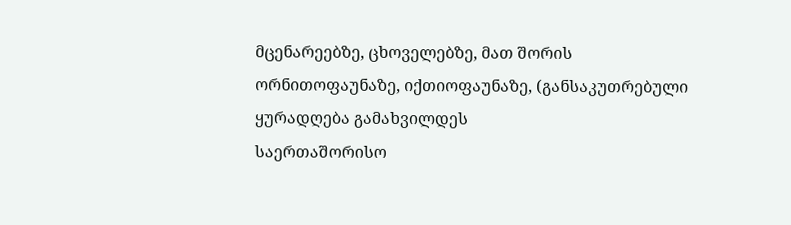მცენარეებზე, ცხოველებზე, მათ შორის
ორნითოფაუნაზე, იქთიოფაუნაზე, (განსაკუთრებული ყურადღება გამახვილდეს
საერთაშორისო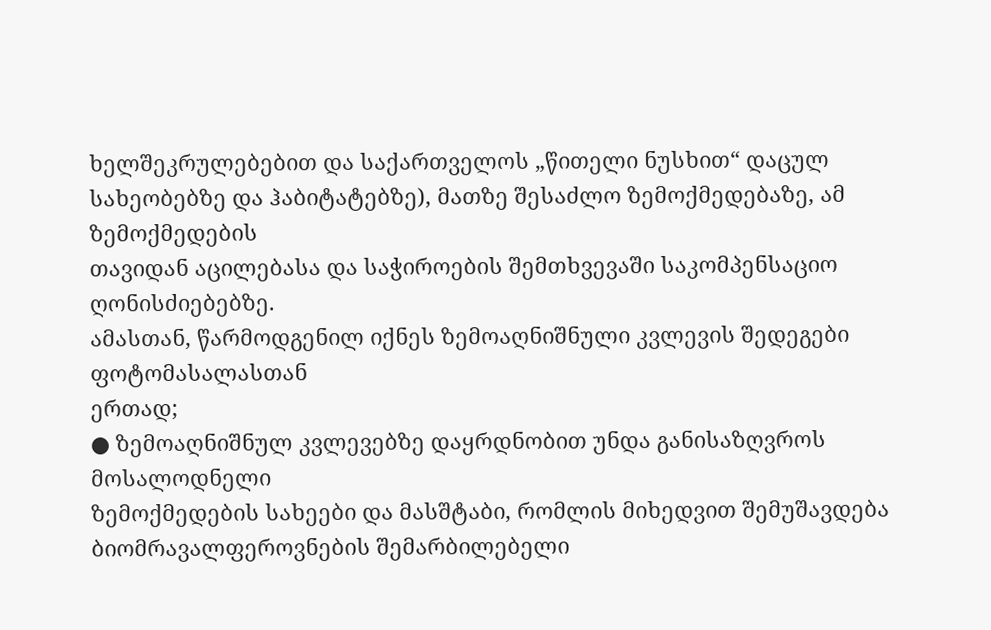ხელშეკრულებებით და საქართველოს „წითელი ნუსხით“ დაცულ
სახეობებზე და ჰაბიტატებზე), მათზე შესაძლო ზემოქმედებაზე, ამ ზემოქმედების
თავიდან აცილებასა და საჭიროების შემთხვევაში საკომპენსაციო ღონისძიებებზე.
ამასთან, წარმოდგენილ იქნეს ზემოაღნიშნული კვლევის შედეგები ფოტომასალასთან
ერთად;
● ზემოაღნიშნულ კვლევებზე დაყრდნობით უნდა განისაზღვროს მოსალოდნელი
ზემოქმედების სახეები და მასშტაბი, რომლის მიხედვით შემუშავდება
ბიომრავალფეროვნების შემარბილებელი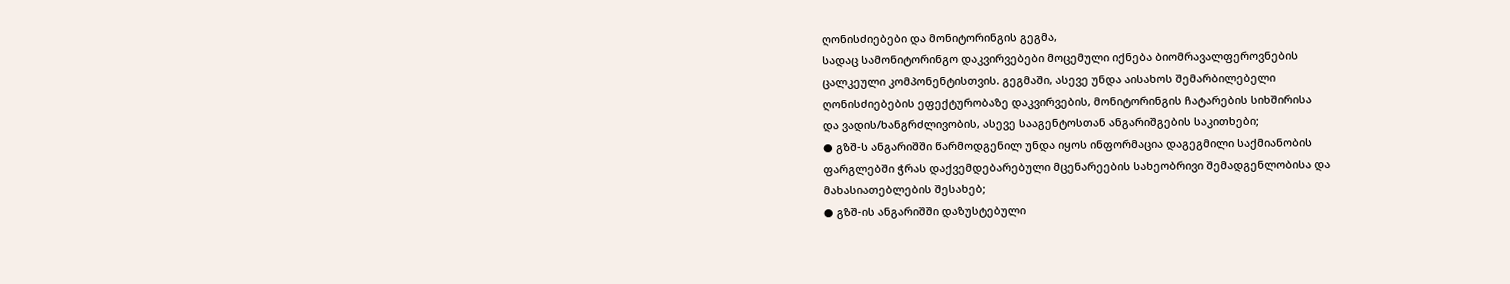ღონისძიებები და მონიტორინგის გეგმა,
სადაც სამონიტორინგო დაკვირვებები მოცემული იქნება ბიომრავალფეროვნების
ცალკეული კომპონენტისთვის. გეგმაში, ასევე უნდა აისახოს შემარბილებელი
ღონისძიებების ეფექტურობაზე დაკვირვების, მონიტორინგის ჩატარების სიხშირისა
და ვადის/ხანგრძლივობის, ასევე სააგენტოსთან ანგარიშგების საკითხები;
● გზშ-ს ანგარიშში წარმოდგენილ უნდა იყოს ინფორმაცია დაგეგმილი საქმიანობის
ფარგლებში ჭრას დაქვემდებარებული მცენარეების სახეობრივი შემადგენლობისა და
მახასიათებლების შესახებ;
● გზშ-ის ანგარიშში დაზუსტებული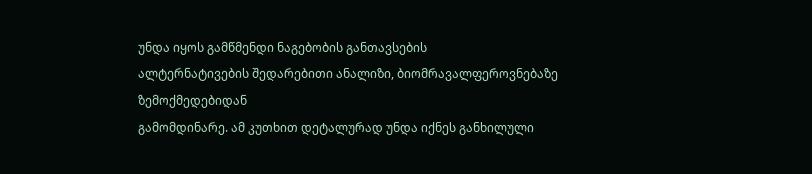უნდა იყოს გამწმენდი ნაგებობის განთავსების
ალტერნატივების შედარებითი ანალიზი, ბიომრავალფეროვნებაზე ზემოქმედებიდან
გამომდინარე. ამ კუთხით დეტალურად უნდა იქნეს განხილული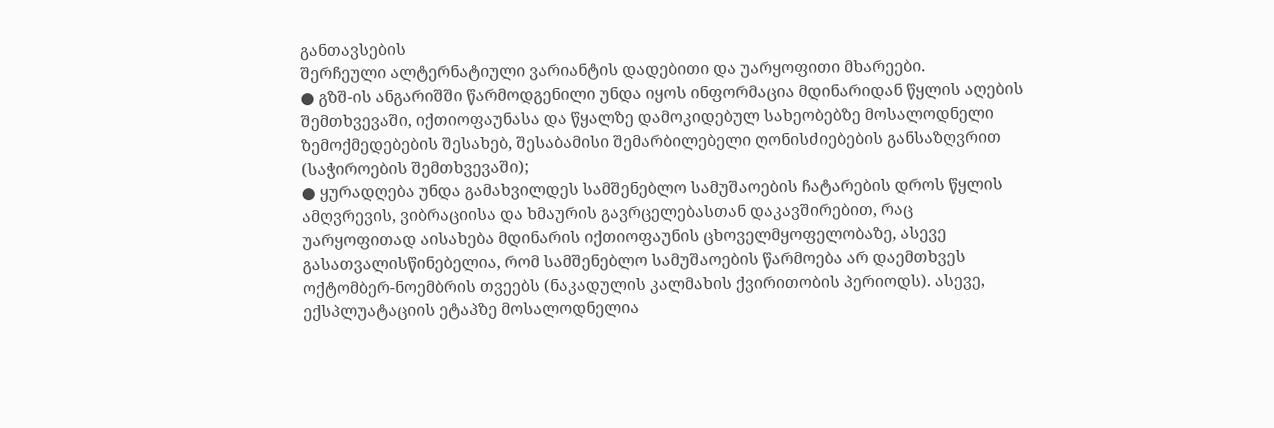განთავსების
შერჩეული ალტერნატიული ვარიანტის დადებითი და უარყოფითი მხარეები.
● გზშ-ის ანგარიშში წარმოდგენილი უნდა იყოს ინფორმაცია მდინარიდან წყლის აღების
შემთხვევაში, იქთიოფაუნასა და წყალზე დამოკიდებულ სახეობებზე მოსალოდნელი
ზემოქმედებების შესახებ, შესაბამისი შემარბილებელი ღონისძიებების განსაზღვრით
(საჭიროების შემთხვევაში);
● ყურადღება უნდა გამახვილდეს სამშენებლო სამუშაოების ჩატარების დროს წყლის
ამღვრევის, ვიბრაციისა და ხმაურის გავრცელებასთან დაკავშირებით, რაც
უარყოფითად აისახება მდინარის იქთიოფაუნის ცხოველმყოფელობაზე, ასევე
გასათვალისწინებელია, რომ სამშენებლო სამუშაოების წარმოება არ დაემთხვეს
ოქტომბერ-ნოემბრის თვეებს (ნაკადულის კალმახის ქვირითობის პერიოდს). ასევე,
ექსპლუატაციის ეტაპზე მოსალოდნელია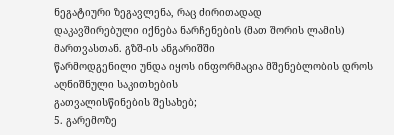ნეგატიური ზეგავლენა, რაც ძირითადად
დაკავშირებული იქნება ნარჩენების (მათ შორის ლამის) მართვასთან. გზშ-ის ანგარიშში
წარმოდგენილი უნდა იყოს ინფორმაცია მშენებლობის დროს აღნიშნული საკითხების
გათვალისწინების შესახებ;
5. გარემოზე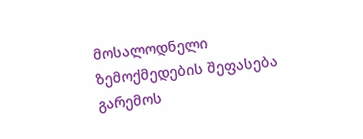მოსალოდნელი ზემოქმედების შეფასება გარემოს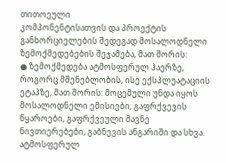თითოეული
კომპონენტისათვის და პროექტის განხორციელების შედეგად მოსალოდნელი
ზემოქმედებების შეჯამება, მათ შორის:
● ზემოქმედება ატმოსფერულ ჰაერზე, როგორც მშენებლობის, ისე ექსპლუატაციის
ეტაპზე, მათ შორის: მოცემული უნდა იყოს მოსალოდნელი ემისიები, გაფრქვევის
წყაროები, გაფრქვეული მავნე ნივთიერებები, გაბნევის ანგარიში და სხვა.
ატმოსფერულ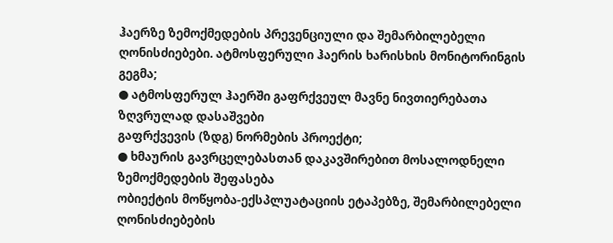ჰაერზე ზემოქმედების პრევენციული და შემარბილებელი
ღონისძიებები. ატმოსფერული ჰაერის ხარისხის მონიტორინგის გეგმა;
● ატმოსფერულ ჰაერში გაფრქვეულ მავნე ნივთიერებათა ზღვრულად დასაშვები
გაფრქვევის (ზდგ) ნორმების პროექტი;
● ხმაურის გავრცელებასთან დაკავშირებით მოსალოდნელი ზემოქმედების შეფასება
ობიექტის მოწყობა-ექსპლუატაციის ეტაპებზე, შემარბილებელი ღონისძიებების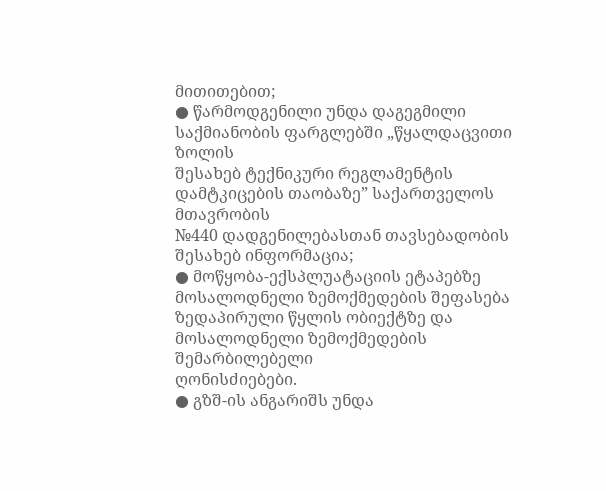მითითებით;
● წარმოდგენილი უნდა დაგეგმილი საქმიანობის ფარგლებში „წყალდაცვითი ზოლის
შესახებ ტექნიკური რეგლამენტის დამტკიცების თაობაზე” საქართველოს მთავრობის
№440 დადგენილებასთან თავსებადობის შესახებ ინფორმაცია;
● მოწყობა-ექსპლუატაციის ეტაპებზე მოსალოდნელი ზემოქმედების შეფასება
ზედაპირული წყლის ობიექტზე და მოსალოდნელი ზემოქმედების შემარბილებელი
ღონისძიებები.
● გზშ-ის ანგარიშს უნდა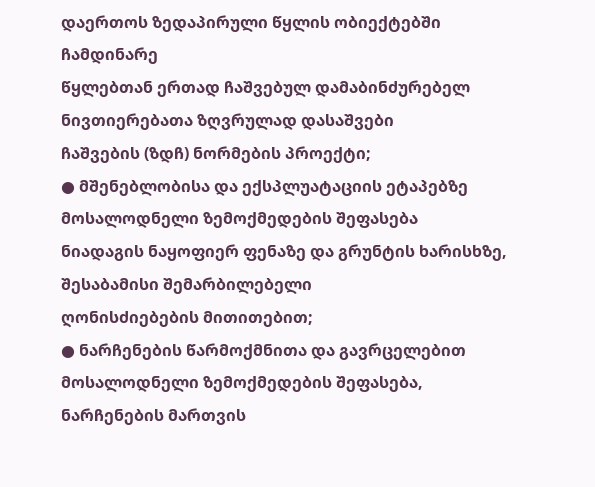დაერთოს ზედაპირული წყლის ობიექტებში ჩამდინარე
წყლებთან ერთად ჩაშვებულ დამაბინძურებელ ნივთიერებათა ზღვრულად დასაშვები
ჩაშვების (ზდჩ) ნორმების პროექტი;
● მშენებლობისა და ექსპლუატაციის ეტაპებზე მოსალოდნელი ზემოქმედების შეფასება
ნიადაგის ნაყოფიერ ფენაზე და გრუნტის ხარისხზე, შესაბამისი შემარბილებელი
ღონისძიებების მითითებით;
● ნარჩენების წარმოქმნითა და გავრცელებით მოსალოდნელი ზემოქმედების შეფასება,
ნარჩენების მართვის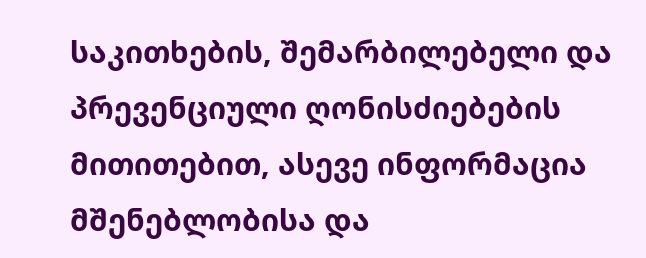საკითხების, შემარბილებელი და პრევენციული ღონისძიებების
მითითებით, ასევე ინფორმაცია მშენებლობისა და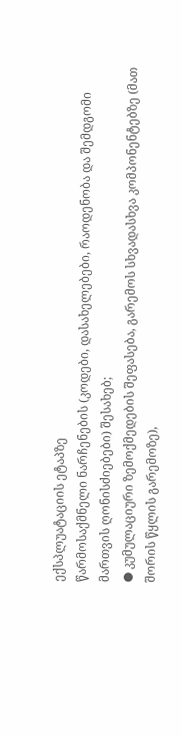ექსპლუატაციის ეტაპზე
წარმოსაქმნელი ნარჩენების (კოდები, დასახელებები, რაოდენობა და შემდგომი
მართვის ღონისძიებები) შესახებ;
● კუმულაციური ზემოქმედების შეფასება, გარემოს სხვადასხვა კომპონენტებზე (მათ
შორის წყლის გარემოზე),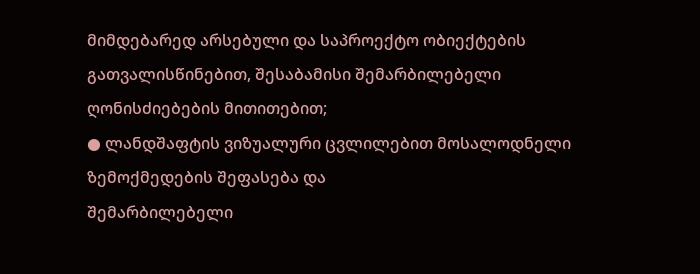მიმდებარედ არსებული და საპროექტო ობიექტების
გათვალისწინებით, შესაბამისი შემარბილებელი ღონისძიებების მითითებით;
● ლანდშაფტის ვიზუალური ცვლილებით მოსალოდნელი ზემოქმედების შეფასება და
შემარბილებელი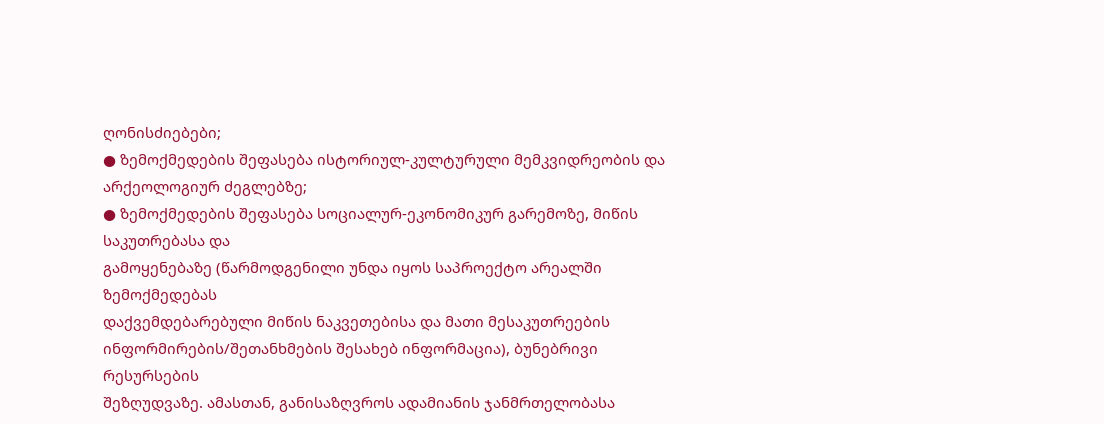ღონისძიებები;
● ზემოქმედების შეფასება ისტორიულ-კულტურული მემკვიდრეობის და
არქეოლოგიურ ძეგლებზე;
● ზემოქმედების შეფასება სოციალურ-ეკონომიკურ გარემოზე, მიწის საკუთრებასა და
გამოყენებაზე (წარმოდგენილი უნდა იყოს საპროექტო არეალში ზემოქმედებას
დაქვემდებარებული მიწის ნაკვეთებისა და მათი მესაკუთრეების
ინფორმირების/შეთანხმების შესახებ ინფორმაცია), ბუნებრივი რესურსების
შეზღუდვაზე. ამასთან, განისაზღვროს ადამიანის ჯანმრთელობასა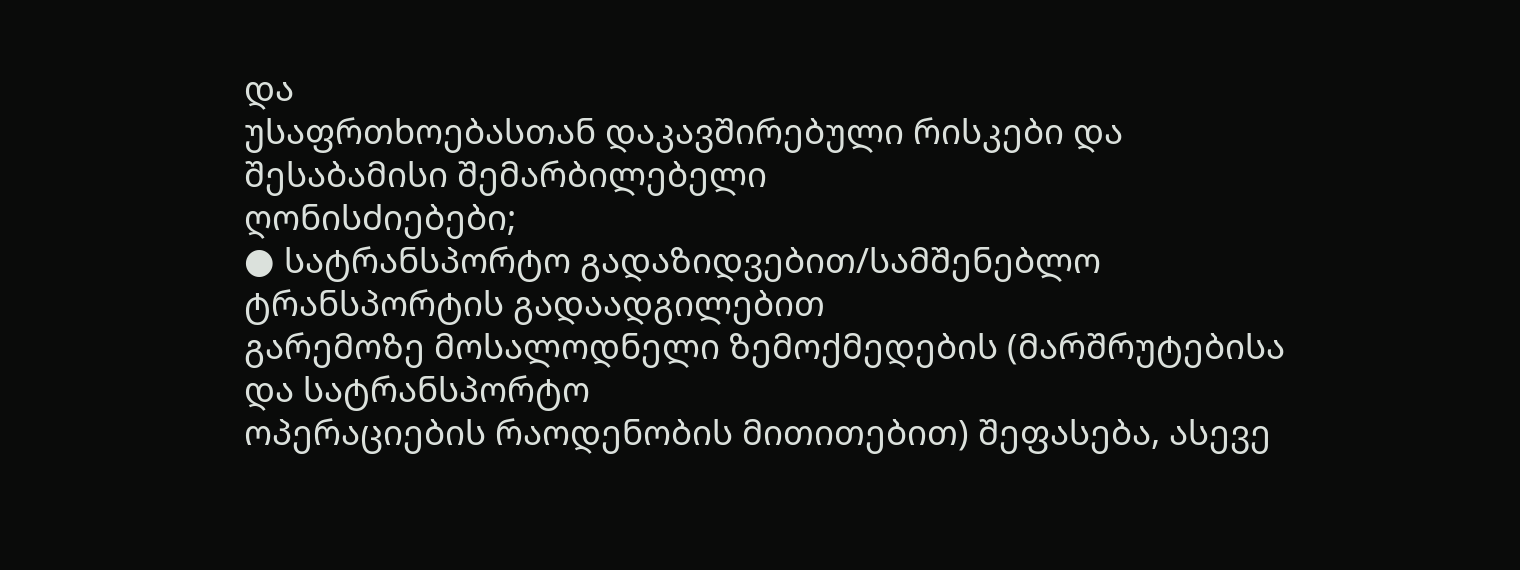და
უსაფრთხოებასთან დაკავშირებული რისკები და შესაბამისი შემარბილებელი
ღონისძიებები;
● სატრანსპორტო გადაზიდვებით/სამშენებლო ტრანსპორტის გადაადგილებით
გარემოზე მოსალოდნელი ზემოქმედების (მარშრუტებისა და სატრანსპორტო
ოპერაციების რაოდენობის მითითებით) შეფასება, ასევე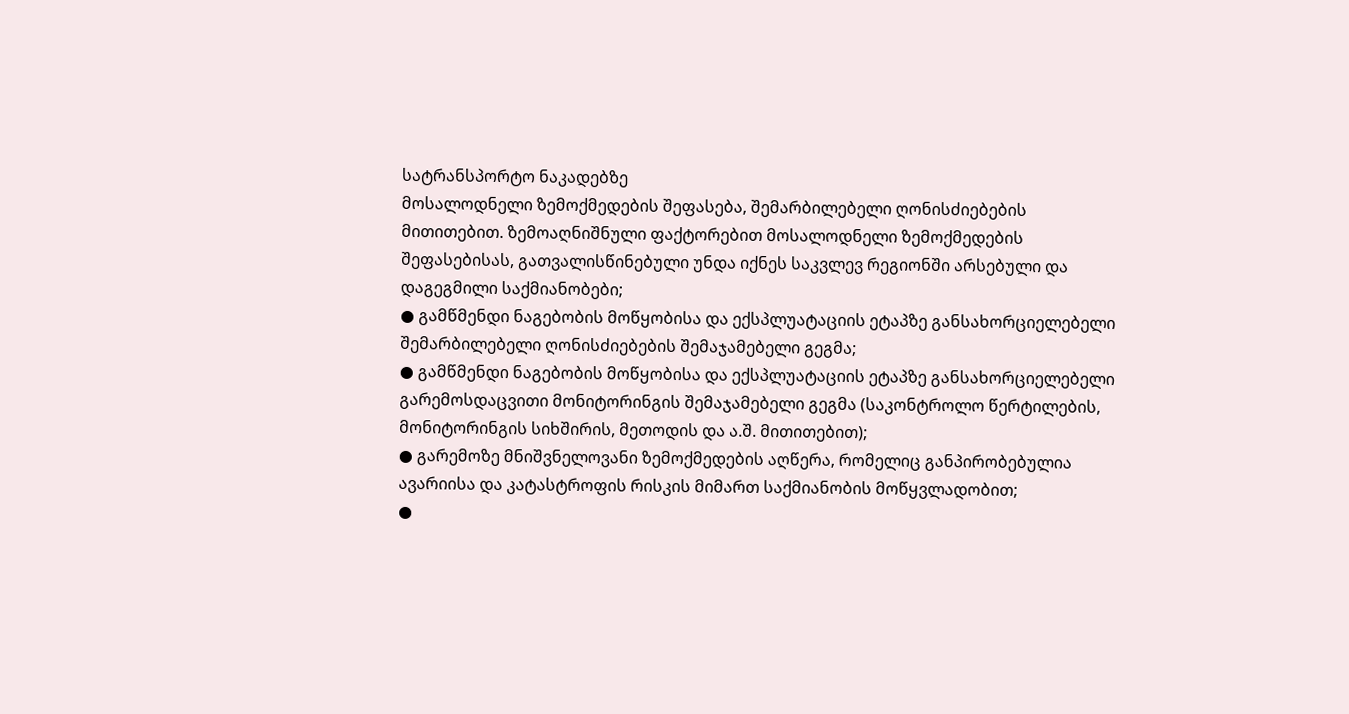სატრანსპორტო ნაკადებზე
მოსალოდნელი ზემოქმედების შეფასება, შემარბილებელი ღონისძიებების
მითითებით. ზემოაღნიშნული ფაქტორებით მოსალოდნელი ზემოქმედების
შეფასებისას, გათვალისწინებული უნდა იქნეს საკვლევ რეგიონში არსებული და
დაგეგმილი საქმიანობები;
● გამწმენდი ნაგებობის მოწყობისა და ექსპლუატაციის ეტაპზე განსახორციელებელი
შემარბილებელი ღონისძიებების შემაჯამებელი გეგმა;
● გამწმენდი ნაგებობის მოწყობისა და ექსპლუატაციის ეტაპზე განსახორციელებელი
გარემოსდაცვითი მონიტორინგის შემაჯამებელი გეგმა (საკონტროლო წერტილების,
მონიტორინგის სიხშირის, მეთოდის და ა.შ. მითითებით);
● გარემოზე მნიშვნელოვანი ზემოქმედების აღწერა, რომელიც განპირობებულია
ავარიისა და კატასტროფის რისკის მიმართ საქმიანობის მოწყვლადობით;
●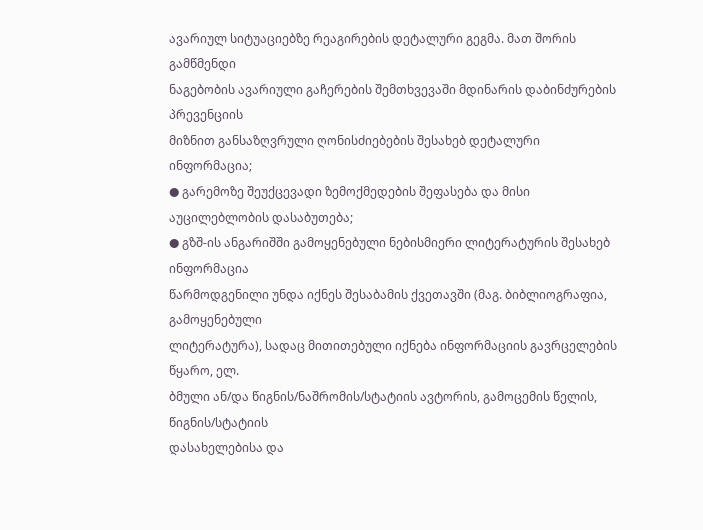ავარიულ სიტუაციებზე რეაგირების დეტალური გეგმა. მათ შორის გამწმენდი
ნაგებობის ავარიული გაჩერების შემთხვევაში მდინარის დაბინძურების პრევენციის
მიზნით განსაზღვრული ღონისძიებების შესახებ დეტალური ინფორმაცია;
● გარემოზე შეუქცევადი ზემოქმედების შეფასება და მისი აუცილებლობის დასაბუთება;
● გზშ-ის ანგარიშში გამოყენებული ნებისმიერი ლიტერატურის შესახებ ინფორმაცია
წარმოდგენილი უნდა იქნეს შესაბამის ქვეთავში (მაგ. ბიბლიოგრაფია, გამოყენებული
ლიტერატურა), სადაც მითითებული იქნება ინფორმაციის გავრცელების წყარო, ელ.
ბმული ან/და წიგნის/ნაშრომის/სტატიის ავტორის, გამოცემის წელის, წიგნის/სტატიის
დასახელებისა და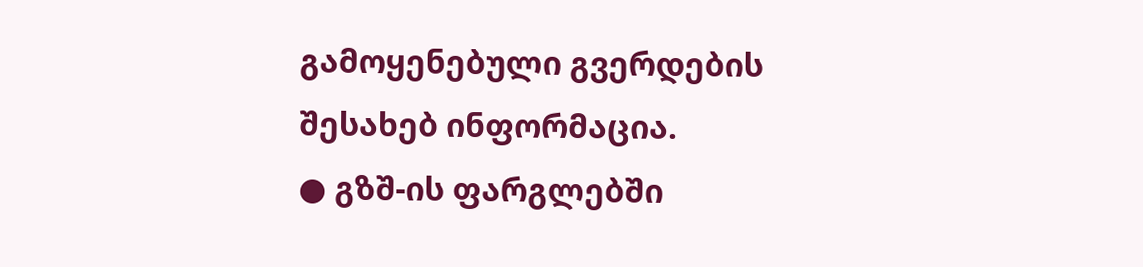გამოყენებული გვერდების შესახებ ინფორმაცია.
● გზშ-ის ფარგლებში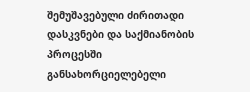შემუშავებული ძირითადი დასკვნები და საქმიანობის პროცესში
განსახორციელებელი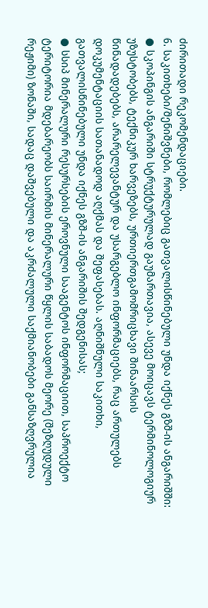ძირითადი რეკომენდაციები.
6. საკითხები/შენიშვნები, რომლებიც გათვალისწინებული უნდა იქნეს გზშ-ის ანგარიშში:
● სკოპინგის ანგარიში სტრუქტურულად გაუმართავია, ასევე მოიცავს ტერმინოლოგიურ
უზუსტობებს, ტექნიკურ ხარვეზებს, ურთიერთგამომრიცხავი შინაარსის
წინადადებებს, არარელევანტურ და უსარგებლო ინფორმაციებს, რაც ართულებს
დოკუმენტაციის სათანადოდ აღქმას და შეფასებას. აღნიშნული საკითხი,
გათვალისწინებული უნდა იქნეს გზშ-ის ანგარიშის შედგენისას;
● სსიპ მინერალური რესურსების ეროვნული სააგენტოს ინფორმაციით, საპროექტო
ტერიტორია მდებარეობს საირმის მინერალური წყლის საბადოს მეორე (შეზღუდული
რეჟიმი) ზონაში, სადაც დაშვებული და აკრძალული საქმიანობები განსაზღვრულია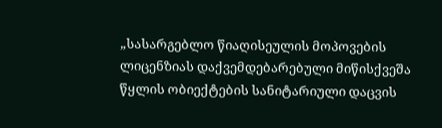„სასარგებლო წიაღისეულის მოპოვების ლიცენზიას დაქვემდებარებული მიწისქვეშა
წყლის ობიექტების სანიტარიული დაცვის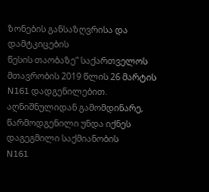ზონების განსაზღვრისა და დამტკიცების
წესის თაობაზე“ საქართველოს მთავრობის 2019 წლის 26 მარტის N161 დადგენილებით.
აღნიშნულიდან გამომდინარე, წარმოდგენილი უნდა იქნეს დაგეგმილი საქმიანობის
N161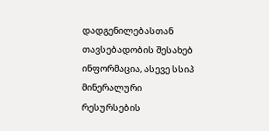დადგენილებასთან თავსებადობის შესახებ ინფორმაცია, ასევე სსიპ მინერალური
რესურსების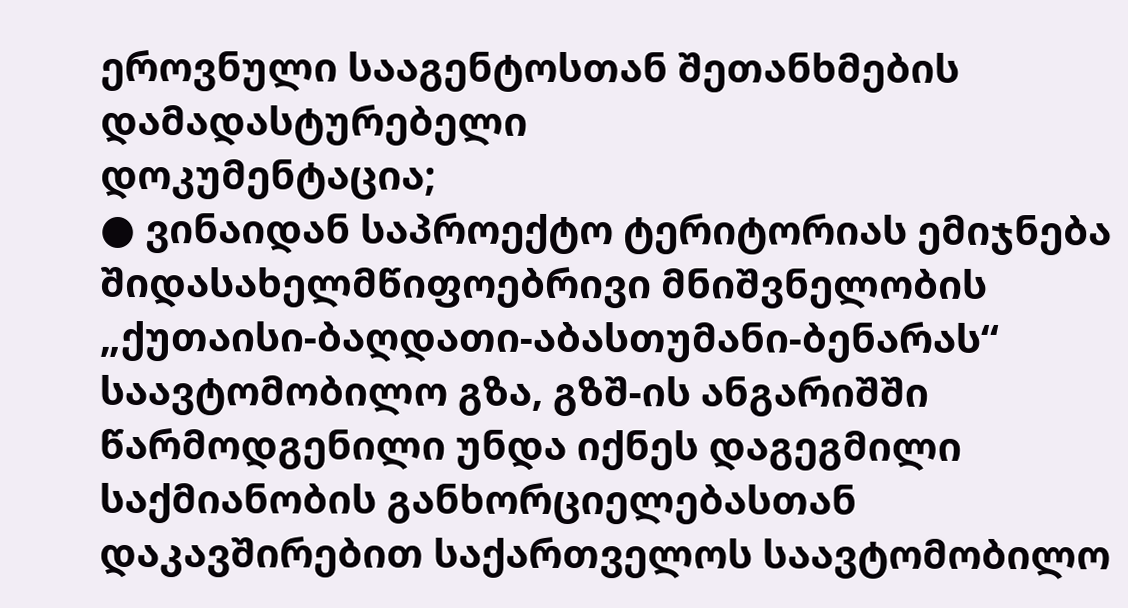ეროვნული სააგენტოსთან შეთანხმების დამადასტურებელი
დოკუმენტაცია;
● ვინაიდან საპროექტო ტერიტორიას ემიჯნება შიდასახელმწიფოებრივი მნიშვნელობის
„ქუთაისი-ბაღდათი-აბასთუმანი-ბენარას“ საავტომობილო გზა, გზშ-ის ანგარიშში
წარმოდგენილი უნდა იქნეს დაგეგმილი საქმიანობის განხორციელებასთან
დაკავშირებით საქართველოს საავტომობილო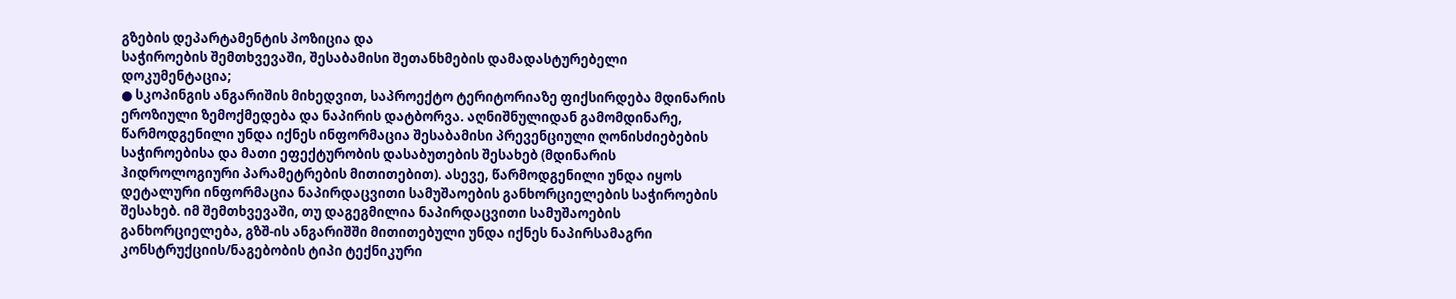გზების დეპარტამენტის პოზიცია და
საჭიროების შემთხვევაში, შესაბამისი შეთანხმების დამადასტურებელი
დოკუმენტაცია;
● სკოპინგის ანგარიშის მიხედვით, საპროექტო ტერიტორიაზე ფიქსირდება მდინარის
ეროზიული ზემოქმედება და ნაპირის დატბორვა. აღნიშნულიდან გამომდინარე,
წარმოდგენილი უნდა იქნეს ინფორმაცია შესაბამისი პრევენციული ღონისძიებების
საჭიროებისა და მათი ეფექტურობის დასაბუთების შესახებ (მდინარის
ჰიდროლოგიური პარამეტრების მითითებით). ასევე, წარმოდგენილი უნდა იყოს
დეტალური ინფორმაცია ნაპირდაცვითი სამუშაოების განხორციელების საჭიროების
შესახებ. იმ შემთხვევაში, თუ დაგეგმილია ნაპირდაცვითი სამუშაოების
განხორციელება, გზშ-ის ანგარიშში მითითებული უნდა იქნეს ნაპირსამაგრი
კონსტრუქციის/ნაგებობის ტიპი ტექნიკური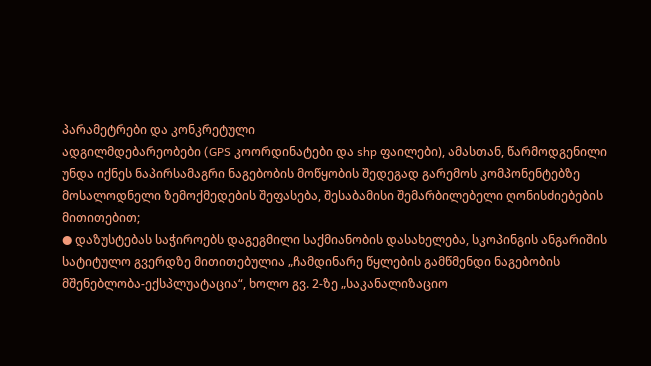პარამეტრები და კონკრეტული
ადგილმდებარეობები (GPS კოორდინატები და shp ფაილები), ამასთან, წარმოდგენილი
უნდა იქნეს ნაპირსამაგრი ნაგებობის მოწყობის შედეგად გარემოს კომპონენტებზე
მოსალოდნელი ზემოქმედების შეფასება, შესაბამისი შემარბილებელი ღონისძიებების
მითითებით;
● დაზუსტებას საჭიროებს დაგეგმილი საქმიანობის დასახელება, სკოპინგის ანგარიშის
სატიტულო გვერდზე მითითებულია „ჩამდინარე წყლების გამწმენდი ნაგებობის
მშენებლობა-ექსპლუატაცია“, ხოლო გვ. 2-ზე „საკანალიზაციო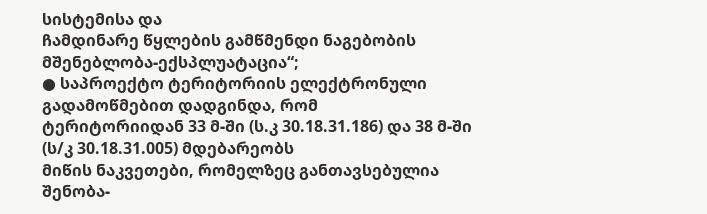სისტემისა და
ჩამდინარე წყლების გამწმენდი ნაგებობის მშენებლობა-ექსპლუატაცია“;
● საპროექტო ტერიტორიის ელექტრონული გადამოწმებით დადგინდა, რომ
ტერიტორიიდან 33 მ-ში (ს.კ 30.18.31.186) და 38 მ-ში (ს/კ 30.18.31.005) მდებარეობს
მიწის ნაკვეთები, რომელზეც განთავსებულია შენობა-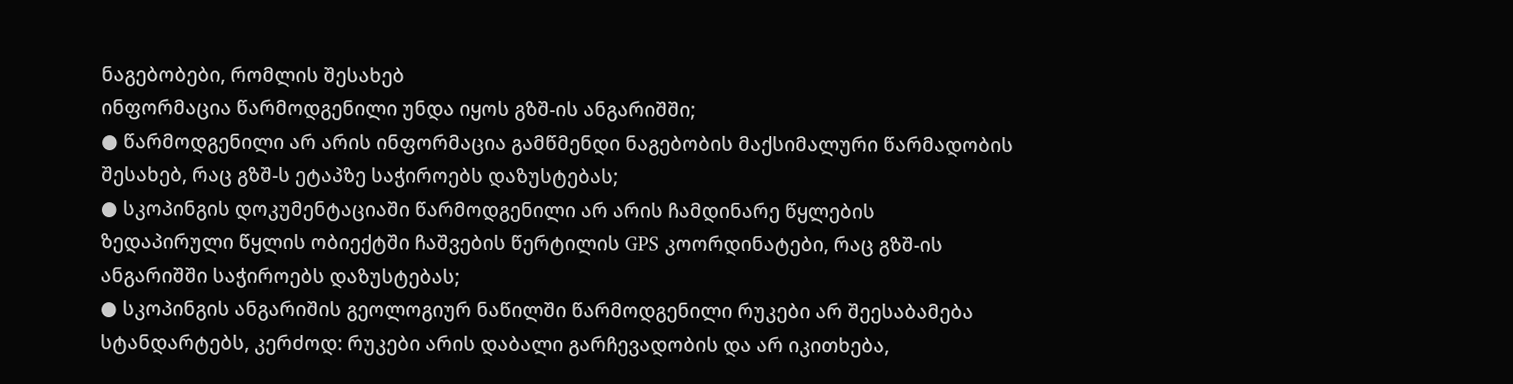ნაგებობები, რომლის შესახებ
ინფორმაცია წარმოდგენილი უნდა იყოს გზშ-ის ანგარიშში;
● წარმოდგენილი არ არის ინფორმაცია გამწმენდი ნაგებობის მაქსიმალური წარმადობის
შესახებ, რაც გზშ-ს ეტაპზე საჭიროებს დაზუსტებას;
● სკოპინგის დოკუმენტაციაში წარმოდგენილი არ არის ჩამდინარე წყლების
ზედაპირული წყლის ობიექტში ჩაშვების წერტილის GPS კოორდინატები, რაც გზშ-ის
ანგარიშში საჭიროებს დაზუსტებას;
● სკოპინგის ანგარიშის გეოლოგიურ ნაწილში წარმოდგენილი რუკები არ შეესაბამება
სტანდარტებს, კერძოდ: რუკები არის დაბალი გარჩევადობის და არ იკითხება,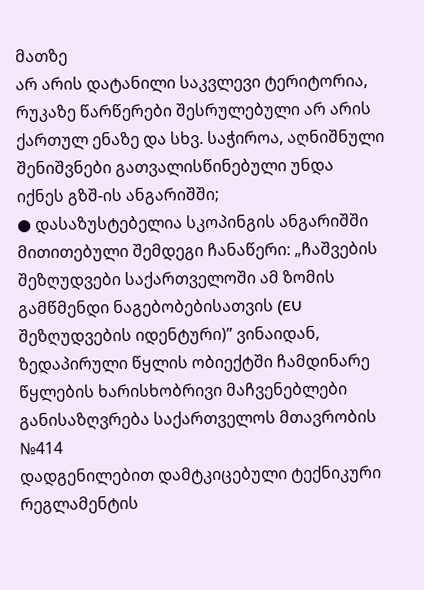მათზე
არ არის დატანილი საკვლევი ტერიტორია, რუკაზე წარწერები შესრულებული არ არის
ქართულ ენაზე და სხვ. საჭიროა, აღნიშნული შენიშვნები გათვალისწინებული უნდა
იქნეს გზშ-ის ანგარიშში;
● დასაზუსტებელია სკოპინგის ანგარიშში მითითებული შემდეგი ჩანაწერი: „ჩაშვების
შეზღუდვები საქართველოში ამ ზომის გამწმენდი ნაგებობებისათვის (EU
შეზღუდვების იდენტური)” ვინაიდან, ზედაპირული წყლის ობიექტში ჩამდინარე
წყლების ხარისხობრივი მაჩვენებლები განისაზღვრება საქართველოს მთავრობის №414
დადგენილებით დამტკიცებული ტექნიკური რეგლამენტის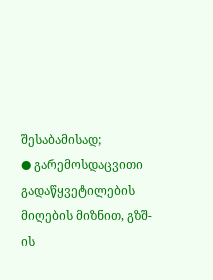შესაბამისად;
● გარემოსდაცვითი გადაწყვეტილების მიღების მიზნით, გზშ-ის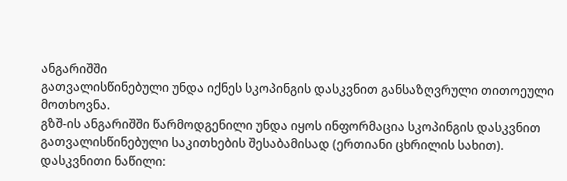ანგარიშში
გათვალისწინებული უნდა იქნეს სკოპინგის დასკვნით განსაზღვრული თითოეული
მოთხოვნა.
გზშ-ის ანგარიშში წარმოდგენილი უნდა იყოს ინფორმაცია სკოპინგის დასკვნით
გათვალისწინებული საკითხების შესაბამისად (ერთიანი ცხრილის სახით).
დასკვნითი ნაწილი: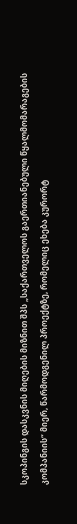სკოპინგის დასკვნის მიღების მიზნით შპს „საქართველოს გაერთიანებული წყალმომარაგების
კომპანიის“ მიერ, წარმოდგენილ პროექტზე, რომელიც ეხება კურორტ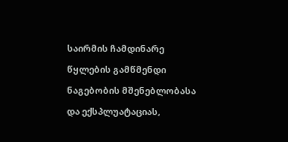საირმის ჩამდინარე
წყლების გამწმენდი ნაგებობის მშენებლობასა და ექსპლუატაციას,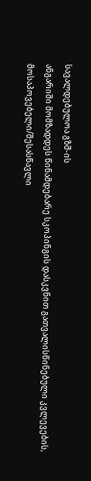სავალდებულოა გზშ-ის
ანგარიში მომზადდეს წინამდებარე სკოპინგის დასკვნით გათვალისწინებული კვლევების,
მოსაპოვებელი/შესასწავლი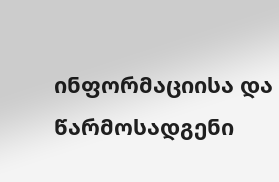ინფორმაციისა და წარმოსადგენი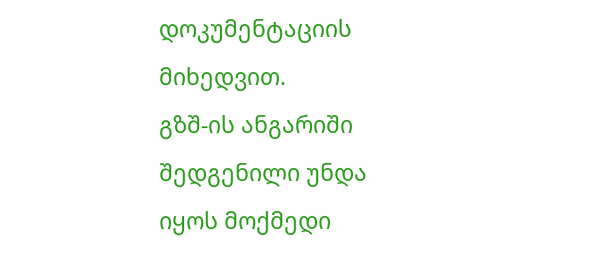დოკუმენტაციის მიხედვით.
გზშ-ის ანგარიში შედგენილი უნდა იყოს მოქმედი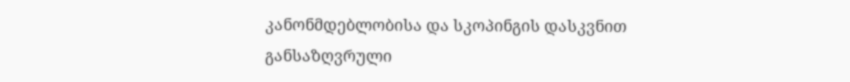კანონმდებლობისა და სკოპინგის დასკვნით
განსაზღვრული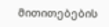მითითებების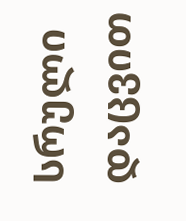სრული დაცვით